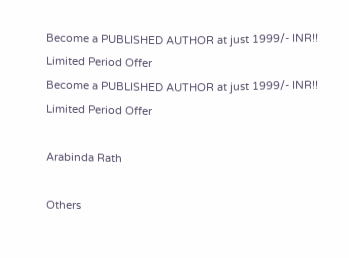Become a PUBLISHED AUTHOR at just 1999/- INR!! Limited Period Offer
Become a PUBLISHED AUTHOR at just 1999/- INR!! Limited Period Offer

Arabinda Rath

Others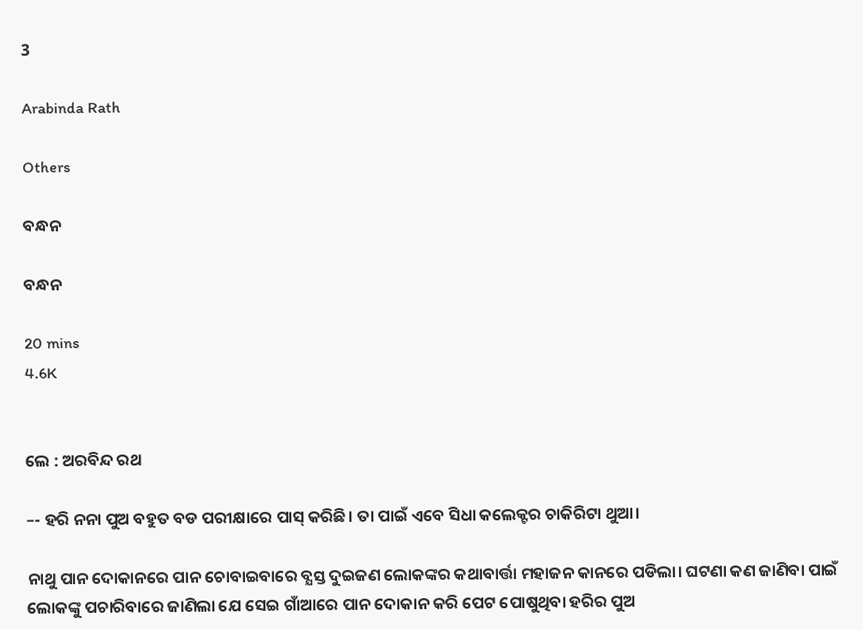3

Arabinda Rath

Others

ବନ୍ଧନ

ବନ୍ଧନ

20 mins
4.6K


ଲେ : ଅରବିନ୍ଦ ରଥ

–- ହରି ନନା ପୁଅ ବହୁତ ବଡ ପରୀକ୍ଷାରେ ପାସ୍ କରିଛି। ତା ପାଇଁ ଏବେ ସିଧା କଲେକ୍ଟର ଚାକିରିଟା ଥୁଆ।

ନାଥୁ ପାନ ଦୋକାନରେ ପାନ ଚୋବାଇବାରେ ବ୍ଯସ୍ତ ଦୁଇଜଣ ଲୋକଙ୍କର କଥାବାର୍ତ୍ତା ମହାଜନ କାନରେ ପଡିଲା। ଘଟଣା କଣ ଜାଣିବା ପାଇଁ ଲୋକଙ୍କୁ ପଚାରିବାରେ ଜାଣିଲା ଯେ ସେଇ ଗାଁଆରେ ପାନ ଦୋକାନ କରି ପେଟ ପୋଷୁଥିବା ହରିର ପୁଅ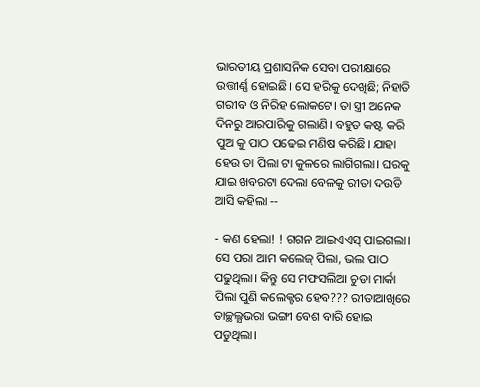ଭାରତୀୟ ପ୍ରଶାସନିକ ସେବା ପରୀକ୍ଷାରେ ଉତ୍ତୀର୍ଣ୍ଣ ହୋଇଛି। ସେ ହରିକୁ ଦେଖିଛି; ନିହାତି ଗରୀବ ଓ ନିରିହ ଲୋକଟେ। ତା ସ୍ତ୍ରୀ ଅନେକ ଦିନରୁ ଆରପାରିକୁ ଗଲାଣି। ବହୁତ କଷ୍ଟ କରି ପୁଅ କୁ ପାଠ ପଢେଇ ମଣିଷ କରିଛି। ଯାହା ହେଉ ତା ପିଲା ଟା କୁଳରେ ଲାଗିଗଲା। ଘରକୁ ଯାଇ ଖବରଟା ଦେଲା ବେଳକୁ ରୀତା ଦଉଡି ଆସି କହିଲା --

- କଣ ହେଲା! ! ଗଗନ ଆଇଏଏସ୍ ପାଇଗଲା। ସେ ପରା ଆମ କଲେଜ୍ ପିଲା, ଭଲ ପାଠ ପଢୁଥିଲା। କିନ୍ତୁ ସେ ମଫସଲିଆ ଚୁଡା ମାର୍କା ପିଲା ପୁଣି କଲେକ୍ଟର ହେବ??? ରୀତାଆଖିରେ ତାଚ୍ଛଲ୍ଯଭରା ଭଙ୍ଗୀ ବେଶ ବାରି ହୋଇ ପଡୁଥିଲା।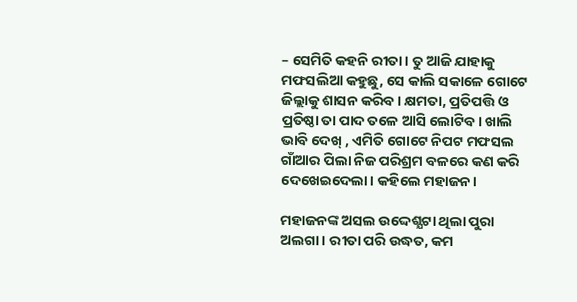– ସେମିତି କହନି ରୀତା। ତୁ ଆଜି ଯାହାକୁ ମଫସଲିଆ କହୁଛୁ, ସେ କାଲି ସକାଳେ ଗୋଟେ ଜିଲ୍ଲାକୁ ଶାସନ କରିବ। କ୍ଷମତା, ପ୍ରତିପତ୍ତି ଓ ପ୍ରତିଷ୍ଠା ତା ପାଦ ତଳେ ଆସି ଲୋଟିବ। ଖାଲି ଭାବି ଦେଖ୍ , ଏମିତି ଗୋଟେ ନିପଟ ମଫସଲ ଗାଁଆର ପିଲା ନିଜ ପରିଶ୍ରମ ବଳରେ କଣ କରି ଦେଖେଇଦେଲା। କହିଲେ ମହାଜନ।

ମହାଜନଙ୍କ ଅସଲ ଉଦ୍ଦେଶ୍ଯଟା ଥିଲା ପୁରା ଅଲଗା। ରୀତା ପରି ଉଦ୍ଧତ, କମ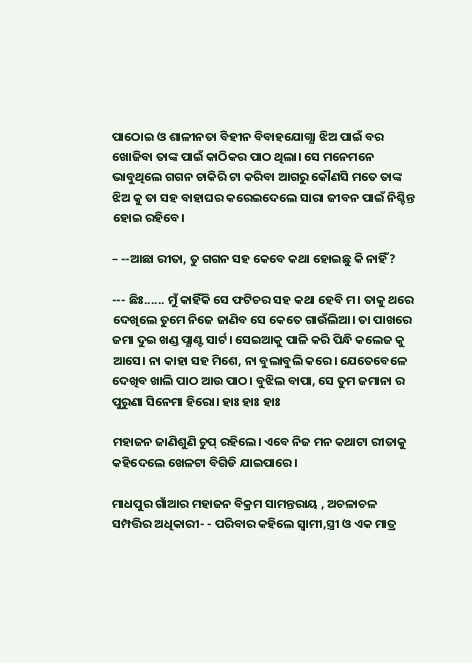ପାଠୋଇ ଓ ଶାଳୀନତା ବିହୀନ ବିବାହଯୋଗ୍ଯା ଝିଅ ପାଇଁ ବର ଖୋଜିବା ତାଙ୍କ ପାଇଁ କାଠିକର ପାଠ ଥିଲା। ସେ ମନେମନେ ଭାବୁଥିଲେ ଗଗନ ଚାକିରି ଟା କରିବା ଆଗରୁ କୌଣସି ମତେ ତାଙ୍କ ଝିଅ କୁ ତା ସହ ବାହାଘର କରେଇଦେଲେ ସାରା ଜୀବନ ପାଇଁ ନିଶ୍ଚିନ୍ତ ହୋଇ ରହିବେ।

– --ଆଛା ରୀତା, ତୁ ଗଗନ ସହ କେବେ କଥା ହୋଇଛୁ କି ନାହିଁ?

--- ଛିଃ...... ମୁଁ କାହିଁକି ସେ ଫଟିଚର ସହ କଥା ହେବି ମ। ତାକୁ ଥରେ ଦେଖିଲେ ତୁମେ ନିଜେ ଜାଣିବ ସେ କେତେ ଗାଉଁଲିଆ। ତା ପାଖରେ ଜମା ଦୁଇ ଖଣ୍ଡ ପ୍ଯାଣ୍ଟ ସାର୍ଟ। ସେଇଆକୁ ପାଳି କରି ପିନ୍ଧି କଲେଜ କୁ ଆସେ। ନା କାହା ସହ ମିଶେ, ନା ବୁଲାବୁଲି କରେ। ଯେତେବେଳେ ଦେଖିବ ଖାଲି ପାଠ ଆଉ ପାଠ। ବୁଝିଲ ବାପା, ସେ ତୁମ ଜମାନା ର ପୁରୁଣା ସିନେମା ହିରୋ। ହାଃ ହାଃ ହାଃ

ମହାଜନ ଜାଣିଶୁଣି ଚୁପ୍ ରହିଲେ। ଏବେ ନିଜ ମନ କଥାଟା ରୀତାକୁ କହିଦେଲେ ଖେଳଟା ବିଗିଡି ଯାଇପାରେ।

ମାଧପୁର ଗାଁଆର ମହାଜନ ବିକ୍ରମ ସାମନ୍ତରାୟ , ଅଚଳାଚଳ ସମ୍ପତ୍ତିର ଅଧିକାରୀ- - ପରିବାର କହିଲେ ସ୍ବାମୀ,ସ୍ତ୍ରୀ ଓ ଏକ ମାତ୍ର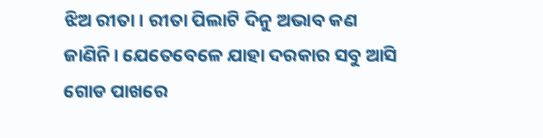ଝିଅ ରୀତା। ରୀତା ପିଲାଟି ଦିନୁ ଅଭାବ କଣ ଜାଣିନି। ଯେତେବେଳେ ଯାହା ଦରକାର ସବୁ ଆସି ଗୋଡ ପାଖରେ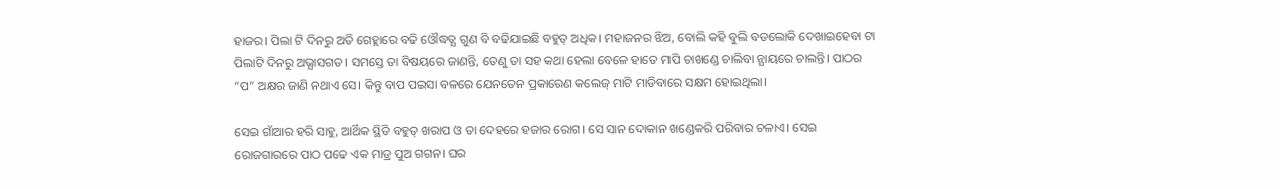ହାଜର। ପିଲା ଟି ଦିନରୁ ଅତି ଗେହ୍ଲାରେ ବଢି ଓୌଦ୍ଧତ୍ଯ ଗୁଣ ବି ବଢିଯାଇଛି ବହୁତ୍ ଅଧିକ। ମହାଜନର ଝିଅ, ବୋଲି କହି ବୁଲି ବଡଲୋକି ଦେଖାଇହେବା ଟା ପିଲାଟି ଦିନରୁ ଅଭ୍ଯାସଗତ। ସମସ୍ତେ ତା ବିଷୟରେ ଜାଣନ୍ତି, ତେଣୁ ତା ସହ କଥା ହେଲା ବେଳେ ହାତେ ମାପି ଚାଖଣ୍ଡେ ଚାଲିବା ନ୍ଯାୟରେ ଚାଲନ୍ତି। ପାଠର “ପ” ଅକ୍ଷର ଜାଣି ନଥାଏ ସେ। କିନ୍ତୁ ବାପ ପଇସା ବଳରେ ଯେନତେନ ପ୍ରକାରେଣ କଲେଜ୍ ମାଟି ମାଡିବାରେ ସକ୍ଷମ ହୋଇଥିଲା।

ସେଇ ଗାଁଆର ହରି ସାହୁ, ଆର୍ଥିକ ସ୍ଥିତି ବହୁତ୍ ଖରାପ ଓ ତା ଦେହରେ ହଜାର ରୋଗ। ସେ ସାନ ଦୋକାନ ଖଣ୍ଡେକରି ପରିବାର ଚଳାଏ। ସେଇ ରୋଜଗାରରେ ପାଠ ପଢେ ଏକ ମାତ୍ର ପୁଅ ଗଗନ। ଘର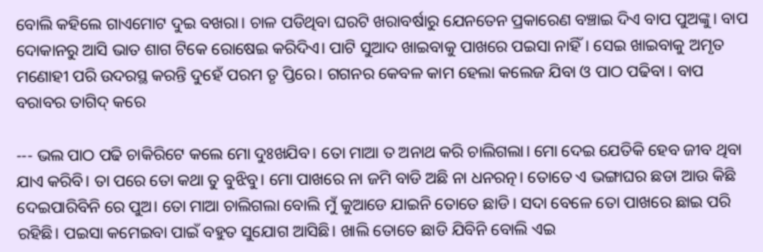ବୋଲି କହିଲେ ଗାଏମୋଟ ଦୁଇ ବଖରା। ଚାଳ ପଡିଥିବା ଘରଟି ଖରାବର୍ଷାରୁ ଯେନତେନ ପ୍ରକାରେଣ ବଞ୍ଚାଇ ଦିଏ ବାପ ପୁଅଙ୍କୁ। ବାପ ଦୋକାନରୁ ଆସି ଭାତ ଶାଗ ଟିକେ ରୋଷେଇ କରିଦିଏ। ପାଟି ସୁଆଦ ଖାଇବାକୁ ପାଖରେ ପଇସା ନାହିଁ। ସେଇ ଖାଇବାକୁ ଅମୃତ ମଣୋହୀ ପରି ଉଦରସ୍ଥ କରନ୍ତି ଦୁହେଁ ପରମ ତୃ ପ୍ତିରେ। ଗଗନର କେବଳ କାମ ହେଲା କଲେଜ ଯିବା ଓ ପାଠ ପଢିବା । ବାପ ବରାବର ତାଗିଦ୍ କରେ

--- ଭଲ ପାଠ ପଢି ଚାକିରିଟେ କଲେ ମୋ ଦୁଃଖଯିବ। ତୋ ମାଆ ତ ଅନାଥ କରି ଚାଲିଗଲା। ମୋ ଦେଇ ଯେତିକି ହେବ ଜୀବ ଥିବା ଯାଏ କରିବି। ତା ପରେ ତୋ କଥା ତୁ ବୁଝିବୁ। ମୋ ପାଖରେ ନା ଜମି ବାଡି ଅଛି ନା ଧନରତ୍ନ। ତୋତେ ଏ ଭଙ୍ଗାଘର ଛଡା ଆଉ କିଛି ଦେଇପାରିବିନି ରେ ପୁଅ। ତୋ ମାଆ ଚାଲିଗଲା ବୋଲି ମୁଁ କୁଆଡେ ଯାଇନି ତୋତେ ଛାଡି। ସଦା ବେଳେ ତୋ ପାଖରେ ଛାଇ ପରି ରହିଛି। ପଇସା କମେଇବା ପାଇଁ ବହୁତ ସୁଯୋଗ ଆସିଛି। ଖାଲି ତୋତେ ଛାଡି ଯିବିନି ବୋଲି ଏଇ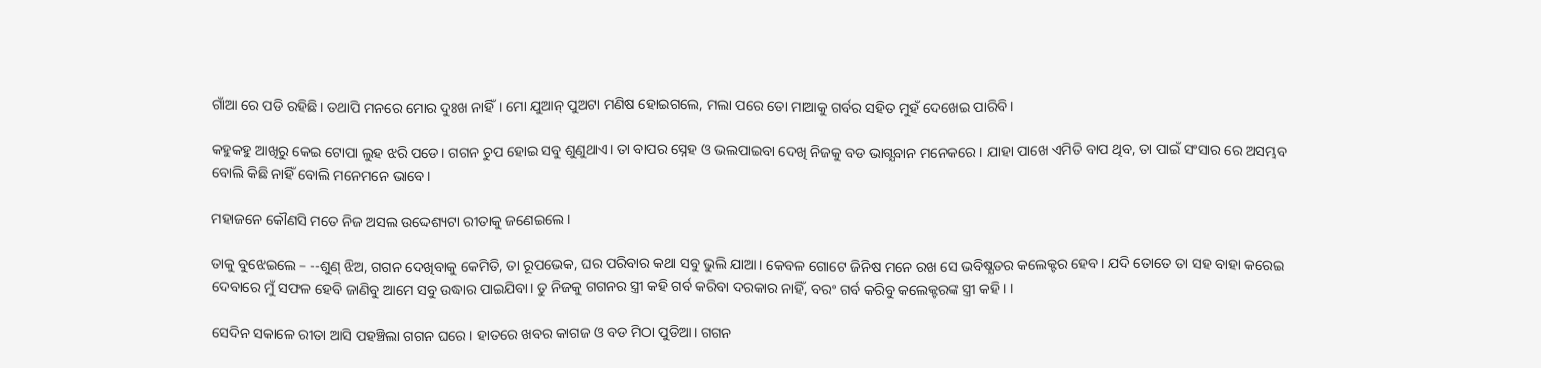ଗାଁଆ ରେ ପଡି ରହିଛି। ତଥାପି ମନରେ ମୋର ଦୁଃଖ ନାହିଁ। ମୋ ଯୁଆନ୍ ପୁଅଟା ମଣିଷ ହୋଇଗଲେ, ମଲା ପରେ ତୋ ମାଆକୁ ଗର୍ବର ସହିତ ମୁହଁ ଦେଖେଇ ପାରିବି।

କହୁକହୁ ଆଖିରୁ କେଇ ଟୋପା ଲୁହ ଝରି ପଡେ। ଗଗନ ଚୁପ ହୋଇ ସବୁ ଶୁଣୁଥାଏ। ତା ବାପର ସ୍ନେହ ଓ ଭଲପାଇବା ଦେଖି ନିଜକୁ ବଡ ଭାଗ୍ଯବାନ ମନେକରେ। ଯାହା ପାଖେ ଏମିତି ବାପ ଥିବ, ତା ପାଇଁ ସଂସାର ରେ ଅସମ୍ଭବ ବୋଲି କିଛି ନାହିଁ ବୋଲି ମନେମନେ ଭାବେ।

ମହାଜନେ କୌଣସି ମତେ ନିଜ ଅସଲ ଉଦ୍ଦେଶ୍ୟଟା ରୀତାକୁ ଜଣେଇଲେ।

ତାକୁ ବୁଝେଇଲେ – --ଶୁଣ୍ ଝିଅ, ଗଗନ ଦେଖିବାକୁ କେମିତି, ତା ରୂପଭେକ, ଘର ପରିବାର କଥା ସବୁ ଭୁଲି ଯାଆ। କେବଳ ଗୋଟେ ଜିନିଷ ମନେ ରଖ ସେ ଭବିଷ୍ଯତର କଲେକ୍ଟର ହେବ। ଯଦି ତୋତେ ତା ସହ ବାହା କରେଇ ଦେବାରେ ମୁଁ ସଫଳ ହେବି ଜାଣିବୁ ଆମେ ସବୁ ଉଦ୍ଧାର ପାଇଯିବା। ତୁ ନିଜକୁ ଗଗନର ସ୍ତ୍ରୀ କହି ଗର୍ବ କରିବା ଦରକାର ନାହିଁ, ବରଂ ଗର୍ବ କରିବୁ କଲେକ୍ଟରଙ୍କ ସ୍ତ୍ରୀ କହି। ।

ସେଦିନ ସକାଳେ ରୀତା ଆସି ପହଞ୍ଚିଲା ଗଗନ ଘରେ। ହାତରେ ଖବର କାଗଜ ଓ ବଡ ମିଠା ପୁଡିଆ। ଗଗନ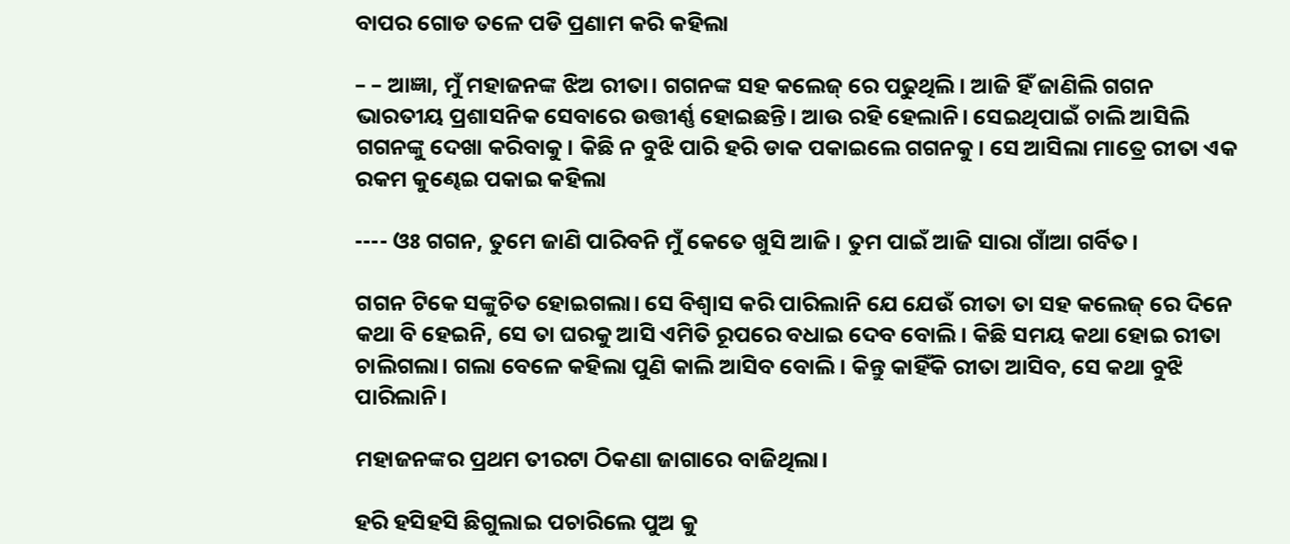ବାପର ଗୋଡ ତଳେ ପଡି ପ୍ରଣାମ କରି କହିଲା

– – ଆଜ୍ଞା, ମୁଁ ମହାଜନଙ୍କ ଝିଅ ରୀତା। ଗଗନଙ୍କ ସହ କଲେଜ୍ ରେ ପଢୁଥିଲି। ଆଜି ହିଁ ଜାଣିଲି ଗଗନ ଭାରତୀୟ ପ୍ରଶାସନିକ ସେବାରେ ଉତ୍ତୀର୍ଣ୍ଣ ହୋଇଛନ୍ତି। ଆଉ ରହି ହେଲାନି। ସେଇଥିପାଇଁ ଚାଲି ଆସିଲି ଗଗନଙ୍କୁ ଦେଖା କରିବାକୁ। କିଛି ନ ବୁଝି ପାରି ହରି ଡାକ ପକାଇଲେ ଗଗନକୁ। ସେ ଆସିଲା ମାତ୍ରେ ରୀତା ଏକ ରକମ କୁଣ୍ଢେଇ ପକାଇ କହିଲା

---- ଓଃ ଗଗନ, ତୁମେ ଜାଣି ପାରିବନି ମୁଁ କେତେ ଖୁସି ଆଜି। ତୁମ ପାଇଁ ଆଜି ସାରା ଗାଁଆ ଗର୍ବିତ।

ଗଗନ ଟିକେ ସଙ୍କୁଚିତ ହୋଇଗଲା। ସେ ବିଶ୍ବାସ କରି ପାରିଲାନି ଯେ ଯେଉଁ ରୀତା ତା ସହ କଲେଜ୍ ରେ ଦିନେ କଥା ବି ହେଇନି, ସେ ତା ଘରକୁ ଆସି ଏମିତି ରୂପରେ ବଧାଇ ଦେବ ବୋଲି। କିଛି ସମୟ କଥା ହୋଇ ରୀତା ଚାଲିଗଲା। ଗଲା ବେଳେ କହିଲା ପୁଣି କାଲି ଆସିବ ବୋଲି। କିନ୍ତୁ କାହିଁକି ରୀତା ଆସିବ, ସେ କଥା ବୁଝି ପାରିଲାନି।

ମହାଜନଙ୍କର ପ୍ରଥମ ତୀରଟା ଠିକଣା ଜାଗାରେ ବାଜିଥିଲା।

ହରି ହସିହସି ଛିଗୁଲାଇ ପଚାରିଲେ ପୁଅ କୁ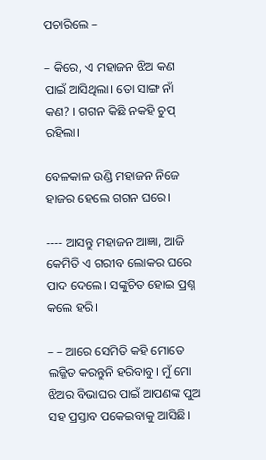ପଚାରିଲେ –

– କିରେ, ଏ ମହାଜନ ଝିଅ କଣ ପାଇଁ ଆସିଥିଲା। ତୋ ସାଙ୍ଗ ନାଁ କଣ? । ଗଗନ କିଛି ନକହି ଚୁପ୍ ରହିଲା।

ବେଳକାଳ ଉଣ୍ଡି ମହାଜନ ନିଜେ ହାଜର ହେଲେ ଗଗନ ଘରେ।

---- ଆସନ୍ତୁ ମହାଜନ ଆଜ୍ଞା, ଆଜି କେମିତି ଏ ଗରୀବ ଲୋକର ଘରେ ପାଦ ଦେଲେ। ସଙ୍କୁଚିତ ହୋଇ ପ୍ରଶ୍ନ କଲେ ହରି।

– – ଆରେ ସେମିତି କହି ମୋତେ ଲଜ୍ଜିତ କରନ୍ତୁନି ହରିବାବୁ। ମୁଁ ମୋ ଝିଅର ବିଭାଘର ପାଇଁ ଆପଣଙ୍କ ପୁଅ ସହ ପ୍ରସ୍ତାବ ପକେଇବାକୁ ଆସିଛି।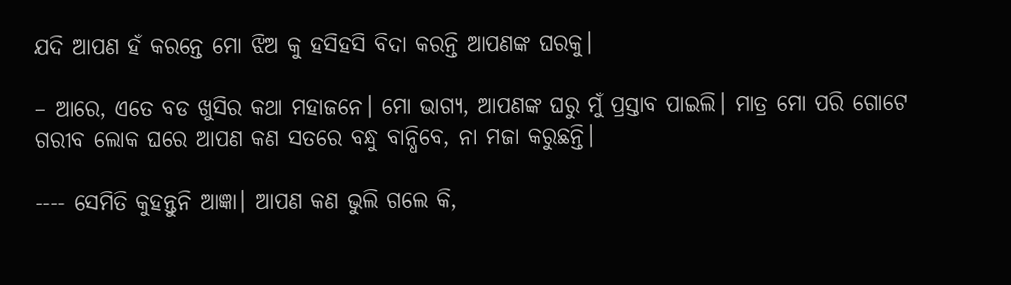ଯଦି ଆପଣ ହଁ କରନ୍ତେ ମୋ ଝିଅ କୁ ହସିହସି ବିଦା କରନ୍ତି ଆପଣଙ୍କ ଘରକୁ।

– ଆରେ, ଏତେ ବଡ ଖୁସିର କଥା ମହାଜନେ। ମୋ ଭାଗ୍ଯ, ଆପଣଙ୍କ ଘରୁ ମୁଁ ପ୍ରସ୍ତାବ ପାଇଲି। ମାତ୍ର ମୋ ପରି ଗୋଟେ ଗରୀବ ଲୋକ ଘରେ ଆପଣ କଣ ସତରେ ବନ୍ଧୁ ବାନ୍ଧିବେ, ନା ମଜା କରୁଛନ୍ତି।

---- ସେମିତି କୁହନ୍ତୁନି ଆଜ୍ଞା। ଆପଣ କଣ ଭୁଲି ଗଲେ କି,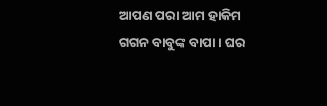ଆପଣ ପରା ଆମ ହାକିମ ଗଗନ ବାବୁଙ୍କ ବାପା। ଘର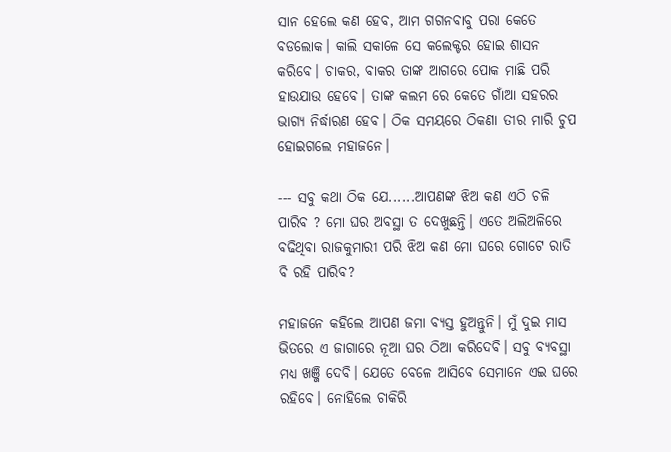ସାନ ହେଲେ କଣ ହେବ, ଆମ ଗଗନବାବୁ ପରା କେତେ ବଡଲୋକ। କାଲି ସକାଳେ ସେ କଲେକ୍ଟର ହୋଇ ଶାସନ କରିବେ। ଚାକର, ବାକର ତାଙ୍କ ଆଗରେ ପୋକ ମାଛି ପରି ହାଉଯାଉ ହେବେ। ତାଙ୍କ କଲମ ରେ କେତେ ଗାଁଆ ସହରର ଭାଗ୍ଯ ନିର୍ଦ୍ଧାରଣ ହେବ। ଠିକ ସମୟରେ ଠିକଣା ତୀର ମାରି ଚୁପ ହୋଇଗଲେ ମହାଜନେ।

--- ସବୁ କଥା ଠିକ ଯେ......ଆପଣଙ୍କ ଝିଅ କଣ ଏଠି ଚଳି ପାରିବ ? ମୋ ଘର ଅବସ୍ଥା ତ ଦେଖୁଛନ୍ତି। ଏତେ ଅଲିଅଳିରେ ବଢିଥିବା ରାଜକୁମାରୀ ପରି ଝିଅ କଣ ମୋ ଘରେ ଗୋଟେ ରାତି ବି ରହି ପାରିବ?

ମହାଜନେ କହିଲେ ଆପଣ ଜମା ବ୍ଯସ୍ତ ହୁଅନ୍ତୁନି। ମୁଁ ଦୁଇ ମାସ ଭିତରେ ଏ ଜାଗାରେ ନୂଆ ଘର ଠିଆ କରିଦେବି। ସବୁ ବ୍ଯବସ୍ଥା ମଧ୍ଯ ଖଞ୍ଜି ଦେବି। ଯେତେ ବେଳେ ଆସିବେ ସେମାନେ ଏଇ ଘରେ ରହିବେ। ନୋହିଲେ ଚାକିରି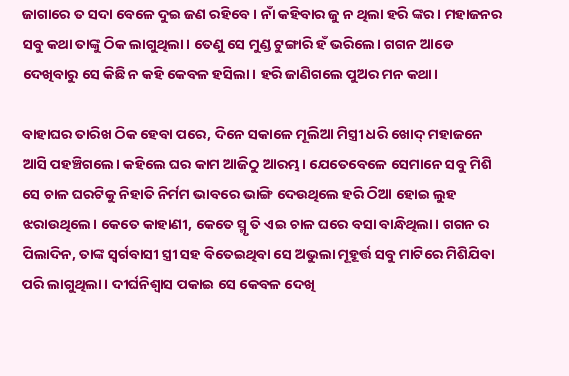ଜାଗାରେ ତ ସଦା ବେଳେ ଦୁଇ ଜଣ ରହିବେ। ନାଁ କହିବାର ଜୁ ନ ଥିଲା ହରି ଙ୍କର। ମହାଜନର ସବୁ କଥା ତାଙ୍କୁ ଠିକ ଲାଗୁଥିଲା। ତେଣୁ ସେ ମୁଣ୍ଡ ଟୁଙ୍ଗାରି ହଁ ଭରିଲେ। ଗଗନ ଆଡେ ଦେଖିବାରୁ ସେ କିଛି ନ କହି କେବଳ ହସିଲା। ହରି ଜାଣିଗଲେ ପୁଅର ମନ କଥା।

ବାହାଘର ତାରିଖ ଠିକ ହେବା ପରେ, ଦିନେ ସକାଳେ ମୂଲିଆ ମିସ୍ତ୍ରୀ ଧରି ଖୋଦ୍ ମହାଜନେ ଆସି ପହଞ୍ଚିଗଲେ। କହିଲେ ଘର କାମ ଆଜିଠୁ ଆରମ୍ଭ। ଯେତେବେଳେ ସେମାନେ ସବୁ ମିଶି ସେ ଚାଳ ଘରଟିକୁ ନିହାତି ନିର୍ମମ ଭାବରେ ଭାଙ୍ଗି ଦେଉଥିଲେ ହରି ଠିଆ ହୋଇ ଲୁହ ଝରାଉଥିଲେ। କେତେ କାହାଣୀ, କେତେ ସ୍ମୃ ତି ଏଇ ଚାଳ ଘରେ ବସା ବାନ୍ଧିଥିଲା। ଗଗନ ର ପିଲାଦିନ, ତାଙ୍କ ସ୍ବର୍ଗବାସୀ ସ୍ତ୍ରୀ ସହ ବିତେଇଥିବା ସେ ଅଭୁଲା ମୂହୂର୍ତ୍ତ ସବୁ ମାଟିରେ ମିଶିଯିବା ପରି ଲାଗୁଥିଲା। ଦୀର୍ଘନିଶ୍ବାସ ପକାଇ ସେ କେବଳ ଦେଖି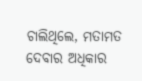ଚାଲିଥିଲେ, ମତାମତ ଦେବାର ଅଧିକାର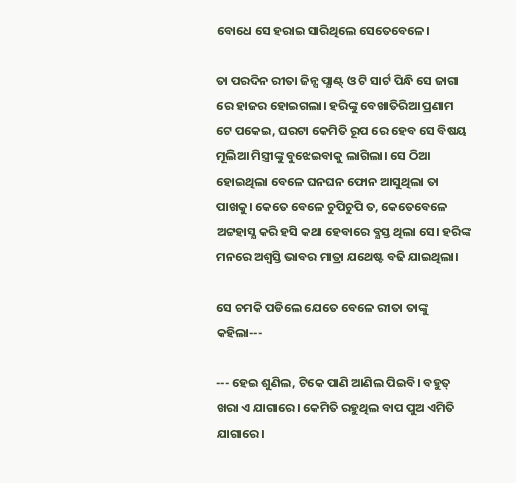ବୋଧେ ସେ ହରାଇ ସାରିଥିଲେ ସେତେବେଳେ।

ତା ପରଦିନ ରୀତା ଜିନ୍ସ ପ୍ଯାଣ୍ଟ୍ ଓ ଟି ସାର୍ଟ ପିନ୍ଧି ସେ ଜାଗା ରେ ହାଜର ହୋଇଗଲା। ହରିଙ୍କୁ ବେଖାତିରିଆ ପ୍ରଣାମ ଟେ ପକେଇ, ଘରଟା କେମିତି ରୂପ ରେ ହେବ ସେ ବିଷୟ ମୂଲିଆ ମିସ୍ତ୍ରୀଙ୍କୁ ବୁଝେଇବାକୁ ଲାଗିଲା। ସେ ଠିଆ ହୋଇଥିଲା ବେଳେ ଘନଘନ ଫୋନ ଆସୁଥିଲା ତା ପାଖକୁ। କେତେ ବେଳେ ଚୁପିଚୁପି ତ, କେତେବେଳେ ଅଟ୍ଟହାସ୍ଯ କରି ହସି କଥା ହେବାରେ ବ୍ଯସ୍ତ ଥିଲା ସେ। ହରିଙ୍କ ମନରେ ଅଶ୍ବସ୍ତି ଭାବର ମାତ୍ରା ଯଥେଷ୍ଟ ବଢି ଯାଇଥିଲା।

ସେ ଚମକି ପଡିଲେ ଯେତେ ବେଳେ ରୀତା ତାଙ୍କୁ କହିଲା---

--- ହେଇ ଶୁଣିଲ, ଟିକେ ପାଣି ଆଣିଲ ପିଇବି। ବହୁତ୍ ଖରା ଏ ଯାଗାରେ। କେମିତି ରହୁଥିଲ ବାପ ପୁଅ ଏମିତି ଯାଗାରେ।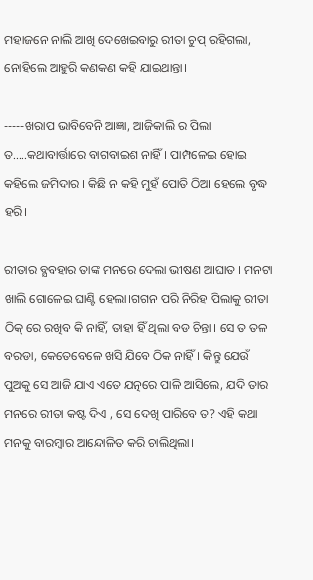ମହାଜନେ ନାଲି ଆଖି ଦେଖେଇବାରୁ ରୀତା ଚୁପ୍ ରହିଗଲା, ନୋହିଲେ ଆହୁରି କଣକଣ କହି ଯାଇଥାନ୍ତା।

-----ଖରାପ ଭାବିବେନି ଆଜ୍ଞା, ଆଜିକାଲି ର ପିଲା ତ.....କଥାବାର୍ତ୍ତାରେ ବାଗବାଇଶ ନାହିଁ। ପାମ୍ପଳେଇ ହୋଇ କହିଲେ ଜମିଦାର । କିଛି ନ କହି ମୁହଁ ପୋତି ଠିଆ ହେଲେ ବୃଦ୍ଧ ହରି।

ରୀତାର ବ୍ଯବହାର ତାଙ୍କ ମନରେ ଦେଲା ଭୀଷଣ ଆଘାତ । ମନଟା ଖାଲି ଗୋଳେଇ ଘାଣ୍ଟି ହେଲା।ଗଗନ ପରି ନିରିହ ପିଲାକୁ ରୀତା ଠିକ୍ ରେ ରଖିବ କି ନାହିଁ, ତାହା ହିଁ ଥିଲା ବଡ ଚିନ୍ତା। ସେ ତ ତଳ ବରଡା, କେତେବେଳେ ଖସି ଯିବେ ଠିକ ନାହିଁ। କିନ୍ତୁ ଯେଉଁ ପୁଅକୁ ସେ ଆଜି ଯାଏ ଏତେ ଯତ୍ନରେ ପାଳି ଆସିଲେ, ଯଦି ତାର ମନରେ ରୀତା କଷ୍ଟ ଦିଏ , ସେ ଦେଖି ପାରିବେ ତ? ଏହି କଥା ମନକୁ ବାରମ୍ବାର ଆନ୍ଦୋଳିତ କରି ଚାଲିଥିଲା।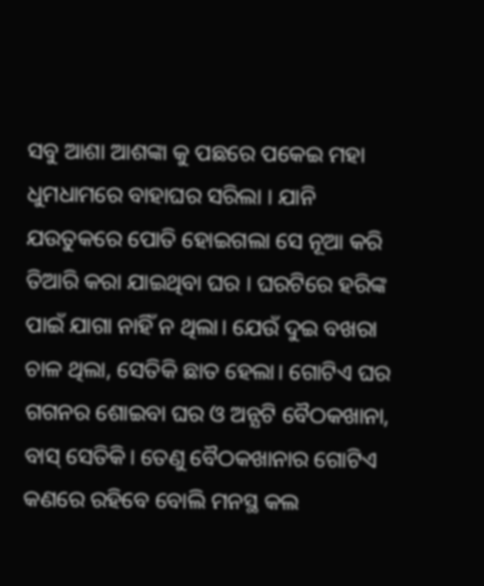ସବୁ ଆଶା ଆଶଙ୍କା କୁ ପଛରେ ପକେଇ ମହା ଧୁମଧାମରେ ବାହାଘର ସରିଲା । ଯାନି ଯଉତୁକରେ ପୋତି ହୋଇଗଲା ସେ ନୂଆ କରି ତିଆରି କରା ଯାଇଥିବା ଘର । ଘରଟିରେ ହରିଙ୍କ ପାଇଁ ଯାଗା ନାହିଁ ନ ଥିଲା। ଯେଉଁ ଦୁଇ ବଖରା ଚାଳ ଥିଲା, ସେତିକି ଛାତ ହେଲା। ଗୋଟିଏ ଘର ଗଗନର ଶୋଇବା ଘର ଓ ଅନ୍ଯଟି ବୈଠକଖାନା, ବାସ୍ ସେତିକି। ତେଣୁ ବୈଠକଖାନାର ଗୋଟିଏ କଣରେ ରହିବେ ବୋଲି ମନସ୍ଥ କଲ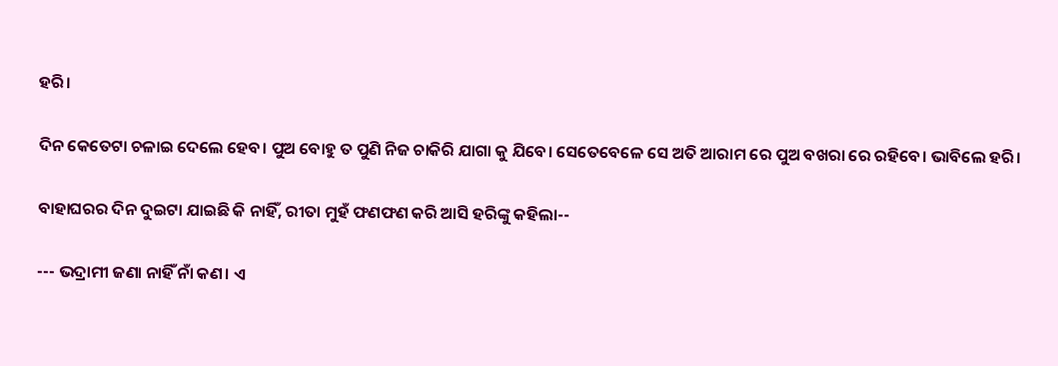ହରି।

ଦିନ କେତେଟା ଚଳାଇ ଦେଲେ ହେବ। ପୁଅ ବୋହୁ ତ ପୁଣି ନିଜ ଚାକିରି ଯାଗା କୁ ଯିବେ। ସେତେବେଳେ ସେ ଅତି ଆରାମ ରେ ପୁଅ ବଖରା ରେ ରହିବେ। ଭାବିଲେ ହରି।

ବାହାଘରର ଦିନ ଦୁଇଟା ଯାଇଛି କି ନାହିଁ, ରୀତା ମୁହଁ ଫଣଫଣ କରି ଆସି ହରିଙ୍କୁ କହିଲା--

--- ଭଦ୍ରାମୀ ଜଣା ନାହିଁ ନାଁ କଣ। ଏ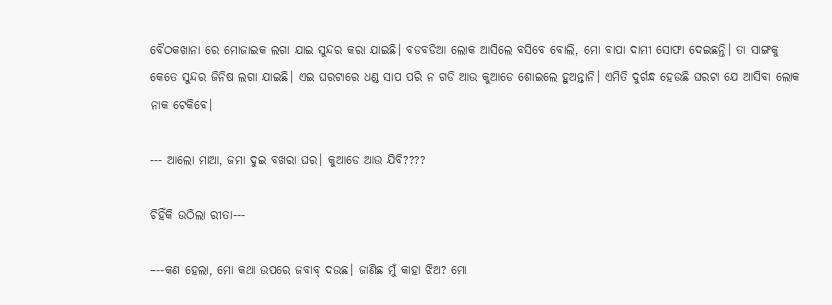ବୈଠକଖାନା ରେ ମୋଜାଇକ ଲଗା ଯାଇ ସୁନ୍ଦର କରା ଯାଇଛି। ବଡବଡିଆ ଲୋକ ଆସିଲେ ବସିବେ ବୋଲି, ମୋ ବାପା ଦାମୀ ସୋଫା ଦେଇଛନ୍ତି। ତା ସାଙ୍ଗକୁ କେତେ ସୁନ୍ଦର ଜିନିଷ ଲଗା ଯାଇଛି। ଏଇ ଘରଟାରେ ଧଣ୍ଡ ସାପ ପରି ନ ଗଡି ଆଉ କୁଆଡେ ଶୋଇଲେ ହୁଅନ୍ତାନି। ଏମିତି ଦୁର୍ଗନ୍ଧ ହେଉଛି ଘରଟା ଯେ ଆସିବା ଲୋକ ନାକ ଟେକିବେ।

--- ଆଲୋ ମାଆ, ଜମା ଦୁଇ ବଖରା ଘର। କୁଆଡେ ଆଉ ଯିବି????

ଚିହିଁକି ଉଠିଲା ରୀତା---

–--କଣ ହେଲା, ମୋ କଥା ଉପରେ ଜବାବ୍ ଦଉଛ। ଜାଣିଛ ମୁଁ କାହା ଝିଅ? ମୋ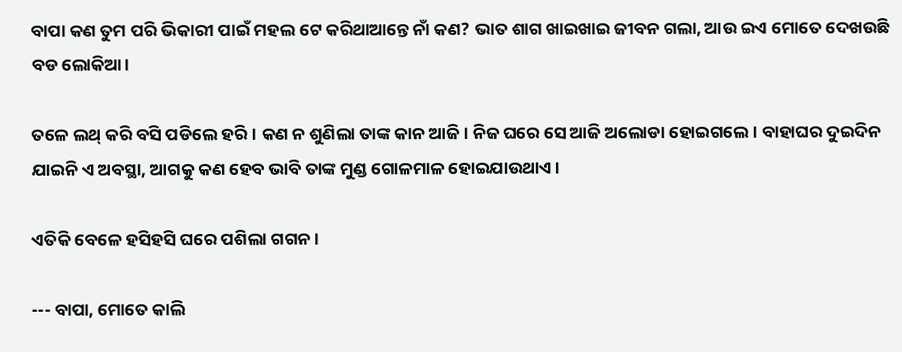ବାପା କଣ ତୁମ ପରି ଭିକାରୀ ପାଇଁ ମହଲ ଟେ କରିଥାଆନ୍ତେ ନାଁ କଣ? ଭାତ ଶାଗ ଖାଇଖାଇ ଜୀବନ ଗଲା, ଆଉ ଇଏ ମୋତେ ଦେଖଉଛି ବଡ ଲୋକିଆ।

ତଳେ ଲଥ୍ କରି ବସି ପଡିଲେ ହରି। କଣ ନ ଶୁଣିଲା ତାଙ୍କ କାନ ଆଜି। ନିଜ ଘରେ ସେ ଆଜି ଅଲୋଡା ହୋଇଗଲେ। ବାହାଘର ଦୁଇଦିନ ଯାଇନି ଏ ଅବସ୍ଥା, ଆଗକୁ କଣ ହେବ ଭାବି ତାଙ୍କ ମୁଣ୍ଡ ଗୋଳମାଳ ହୋଇଯାଉଥାଏ।

ଏତିକି ବେଳେ ହସିହସି ଘରେ ପଶିଲା ଗଗନ ।

--- ବାପା, ମୋତେ କାଲି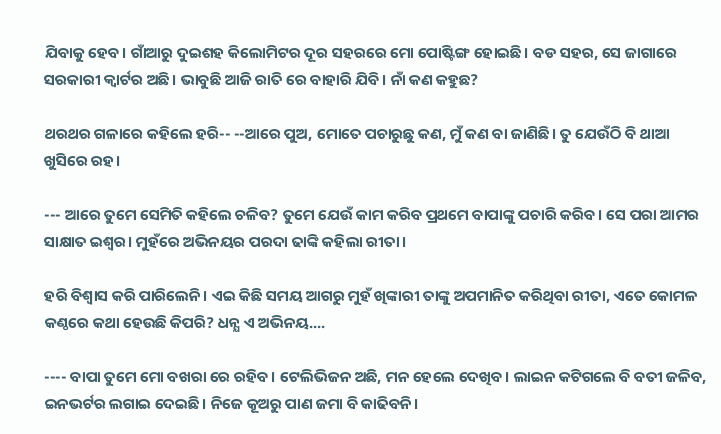ଯିବାକୁ ହେବ। ଗାଁଆରୁ ଦୁଇଶହ କିଲୋମିଟର ଦୂର ସହରରେ ମୋ ପୋଷ୍ଟିଙ୍ଗ ହୋଇଛି। ବଡ ସହର, ସେ ଜାଗାରେ ସରକାରୀ କ୍ବାର୍ଟର ଅଛି। ଭାବୁଛି ଆଜି ରାତି ରେ ବାହାରି ଯିବି। ନାଁ କଣ କହୁଛ?

ଥରଥର ଗଳାରେ କହିଲେ ହରି-- --ଆରେ ପୁଅ, ମୋତେ ପଚାରୁଛୁ କଣ, ମୁଁ କଣ ବା ଜାଣିଛି। ତୁ ଯେଉଁଠି ବି ଥାଆ ଖୁସିରେ ରହ।

--- ଆରେ ତୁମେ ସେମିତି କହିଲେ ଚଳିବ? ତୁମେ ଯେଉଁ କାମ କରିବ ପ୍ରଥମେ ବାପାଙ୍କୁ ପଚାରି କରିବ। ସେ ପରା ଆମର ସାକ୍ଷାତ ଇଶ୍ବର। ମୁହଁରେ ଅଭିନୟର ପରଦା ଢାଙ୍କି କହିଲା ରୀତା।

ହରି ବିଶ୍ବାସ କରି ପାରିଲେନି। ଏଇ କିଛି ସମୟ ଆଗରୁ ମୁହଁ ଖିଙ୍କାରୀ ତାଙ୍କୁ ଅପମାନିତ କରିଥିବା ରୀତା, ଏତେ କୋମଳ କଣ୍ଠରେ କଥା ହେଉଛି କିପରି? ଧନ୍ଯ ଏ ଅଭିନୟ....

---- ବାପା ତୁମେ ମୋ ବଖରା ରେ ରହିବ। ଟେଲିଭିଜନ ଅଛି, ମନ ହେଲେ ଦେଖିବ। ଲାଇନ କଟିଗଲେ ବି ବତୀ ଜଳିବ, ଇନଭର୍ଟର ଲଗାଇ ଦେଇଛି। ନିଜେ କୂଅରୁ ପାଣ ଜମା ବି କାଢିବନି।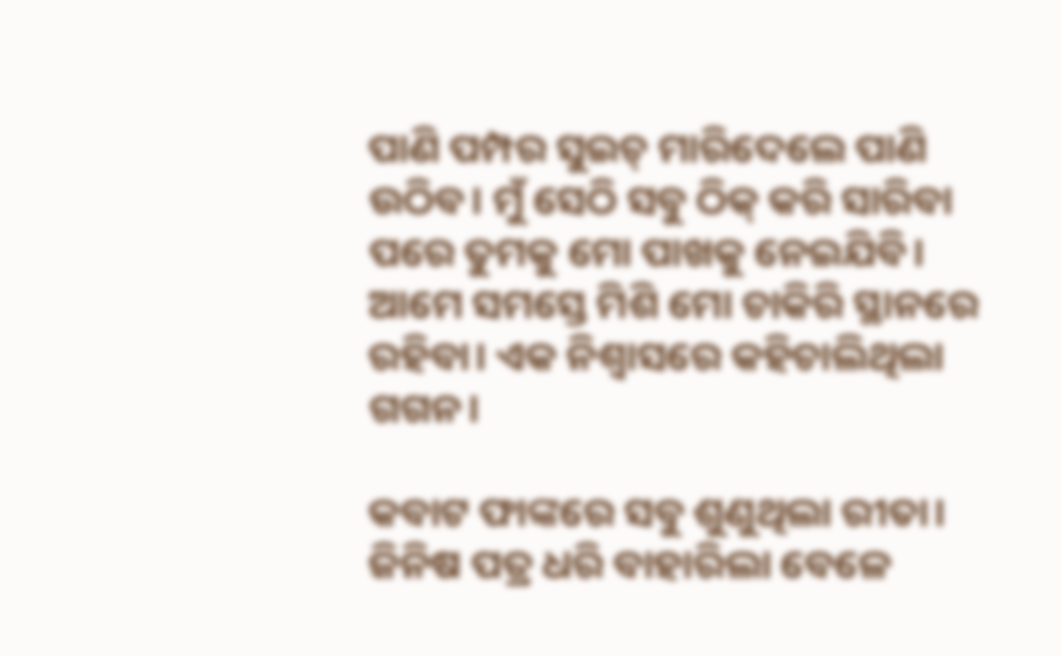ପାଣି ପମ୍ପର ସୁଇଚ୍ ମାରିଦେଲେ ପାଣି ଉଠିବ। ମୁଁ ସେଠି ସବୁ ଠିକ୍ କରି ସାରିବା ପରେ ତୁମକୁ ମୋ ପାଖକୁ ନେଇଯିବି। ଆମେ ସମସ୍ତେ ମିଶି ମୋ ଚାକିରି ସ୍ଥାନରେ ରହିବା। ଏକ ନିଶ୍ବାସରେ କହିଚାଲିଥିଲା ଗଗନ।

କବାଟ ଫାଙ୍କରେ ସବୁ ଶୁଣୁଥିଲା ରୀତା। ଜିନିଷ ପତ୍ର ଧରି ବାହାରିଲା ବେଳେ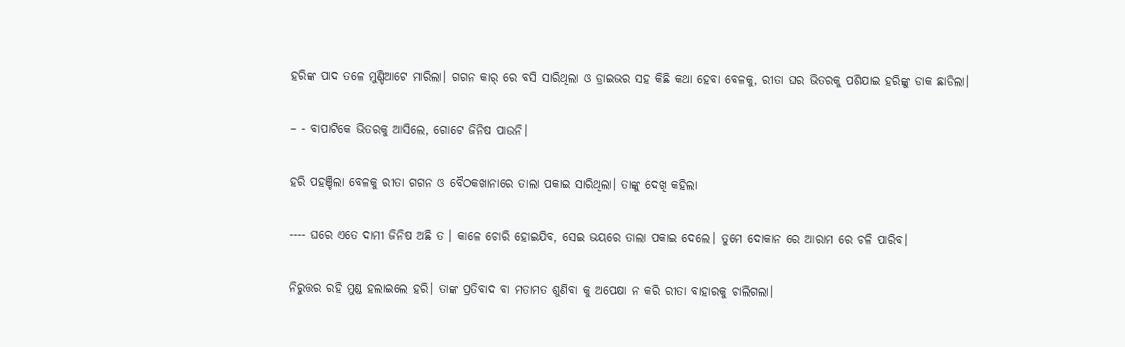ହରିଙ୍କ ପାଦ ତଳେ ମୁଣ୍ଡିଆଟେ ମାରିଲା। ଗଗନ କାର୍ ରେ ବସି ସାରିଥିଲା ଓ ଡ୍ରାଇଭର ସହ କିଛି କଥା ହେବା ବେଳକୁ, ରୀତା ଘର ଭିତରକୁ ପଶିଯାଇ ହରିଙ୍କୁ ଡାକ ଛାଡିଲା।

– - ବାପାଟିକେ ଭିତରକୁ ଆସିଲେ, ଗୋଟେ ଜିନିଷ ପାଉନି।

ହରି ପହଞ୍ଚିଲା ବେଳକୁ ରୀତା ଗଗନ ଓ ବୈଠକଖାନାରେ ତାଲା ପକାଇ ସାରିଥିଲା। ତାଙ୍କୁ ଦେଖି କହିଲା

---- ଘରେ ଏତେ ଦାମୀ ଜିନିଷ ଅଛି ତ । କାଳେ ଚୋରି ହୋଇଯିବ, ସେଇ ଭୟରେ ତାଲା ପକାଇ ଦେଲେ। ତୁମେ ଦୋକାନ ରେ ଆରାମ ରେ ଚଳି ପାରିବ।

ନିରୁତ୍ତର ରହି ମୁଣ୍ଡ ହଲାଇଲେ ହରି। ତାଙ୍କ ପ୍ରତିବାଦ ବା ମତାମତ ଶୁଣିବା କୁ ଅପେକ୍ଷା ନ କରି ରୀତା ବାହାରକୁ ଚାଲିଗଲା।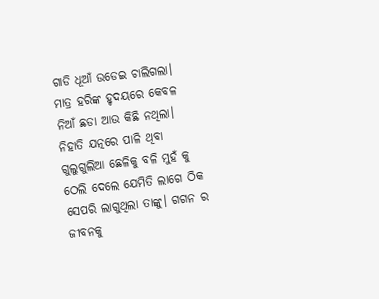ଗାଡି ଧୂଆଁ ଉଡେଇ ଚାଲିଗଲା। ମାତ୍ର ହରିଙ୍କ ହୃଦୟରେ କେବଳ ନିଆଁ ଛଡା ଆଉ କିଛି ନଥିଲା। ନିହାତି ଯତ୍ନରେ ପାଳି ଥିବା ଗୁଲୁଗୁଲିଆ ଛେଳିକୁ ବଳି ମୁହଁ କୁ ଠେଲି ଦେଲେ ଯେମିତି ଲାଗେ ଠିକ ସେପରି ଲାଗୁଥିଲା ତାଙ୍କୁ। ଗଗନ ର ଜୀବନକୁ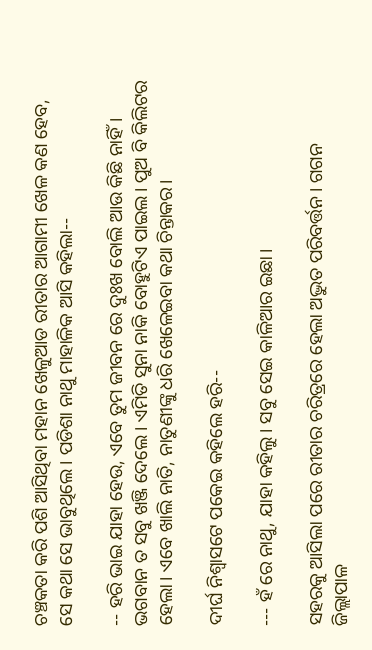ଚଞ୍ଚକତା କରି ପଶି ଆସିଥିବା ମହାନ ଖେଳୁଆଡ ରୀତାର ଆଗାମୀ ଖେଳ କଣ ହେବ, ସେ କଥା ସେ ଭାବୁଥିଲେ। ପଡିଶା ନାଥୁ ମାହାଳିକ ଆସି କହିଲା--

-- ହରି ଭାଇ ଯାହା ହେଉ, ଏବେ ତୁମ ଜୀବନ ରେ ଦୁଃଖ ବୋଲି ଆଉ କିଛି ନାହିଁ। ଭଗବାନ ତ ସବୁ ଖଞ୍ଜି ଦେଲେ। ଏମିତି ସୁନା ନାକି ବୋହୁଟିଏ ପାଇଲ। ପୁଅ ବି କିଲିଟର ହେଲା। ଏବେ ଖାଲି ନାତି, ନାତୁଣୀଙ୍କୁ ଧରି ଖେଳେଇବା କଥା ଚିନ୍ତାକର।

ଦୀର୍ଘ ନିଶ୍ବାସଟେ ପକେଇ କହିଲେ ହରି--

--- ହଁ ରେ ନାଥୁ, ଯାହା କହିଲୁ। ସବୁ ସେଇ କାଳିଆର ଇଛା।

ସହରକୁ ଆସିଲା ପରେ ରୀତାର ଚରିତ୍ରରେ ହେଲା ଅଦ୍ଭୁତ ପରିବର୍ତ୍ତନ। ଗଗନ ଜିଲ୍ଲାପାଳ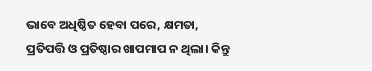ଭାବେ ଅଧିଷ୍ଠିତ ହେବା ପରେ, କ୍ଷମତା, ପ୍ରତିପତ୍ତି ଓ ପ୍ରତିଷ୍ଠାର ଖାପମାପ ନ ଥିଲା। କିନ୍ତୁ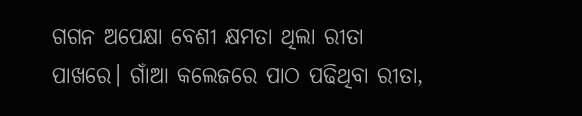ଗଗନ ଅପେକ୍ଷା ବେଶୀ କ୍ଷମତା ଥିଲା ରୀତା ପାଖରେ। ଗାଁଆ କଲେଜରେ ପାଠ ପଢିଥିବା ରୀତା,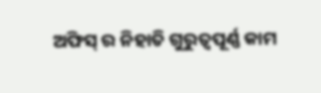ଅଫିସ୍ ର ନିହାତି ଗୁରୁତ୍ବପୂର୍ଣ୍ଣ କାମ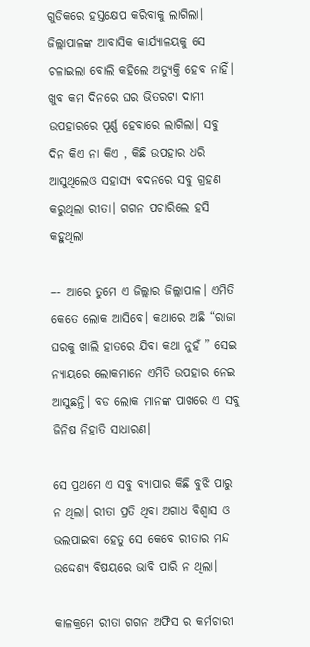ଗୁଡିକରେ ହସ୍ତକ୍ଷେପ କରିବାକୁ ଲାଗିଲା। ଜିଲ୍ଲାପାଳଙ୍କ ଆବାସିକ କାର୍ଯ୍ଯାଳୟକୁ ସେ ଚଳାଇଲା ବୋଲି କହିଲେ ଅତ୍ଯୁକ୍ତି ହେବ ନାହିଁ। ଖୁବ କମ ଦିନରେ ଘର ଭିତରଟା ଦାମୀ ଉପହାରରେ ପୂର୍ଣ୍ଣ ହେବାରେ ଲାଗିଲା। ସବୁ ଦିନ କିଏ ନା କିଏ , କିଛି ଉପହାର ଧରି ଆସୁଥିଲେଓ ସହାସ୍ଯ ବଦନରେ ସବୁ ଗ୍ରହଣ କରୁଥିଲା ରୀତା। ଗଗନ ପଚାରିଲେ ହସି କହୁଥିଲା

–- ଆରେ ତୁମେ ଏ ଜିଲ୍ଲାର ଜିଲ୍ଲାପାଳ। ଏମିତି କେତେ ଲୋକ ଆସିବେ। କଥାରେ ଅଛି “ରାଜା ଘରକୁ ଖାଲି ହାତରେ ଯିବା କଥା ନୁହଁ ” ସେଇ ନ୍ଯାୟରେ ଲୋକମାନେ ଏମିତି ଉପହାର ନେଇ ଆସୁଛନ୍ତି। ବଡ ଲୋକ ମାନଙ୍କ ପାଖରେ ଏ ସବୁ ଜିନିଷ ନିହାତି ସାଧାରଣ।

ସେ ପ୍ରଥମେ ଏ ସବୁ ବ୍ଯାପାର କିଛି ବୁଝି ପାରୁ ନ ଥିଲା। ରୀତା ପ୍ରତି ଥିବା ଅଗାଧ ବିଶ୍ବାସ ଓ ଭଲପାଇବା ହେତୁ ସେ କେବେ ରୀତାର ମନ୍ଦ ଉଦ୍ଦେଶ୍ଯ ବିଷୟରେ ଭାବି ପାରି ନ ଥିଲା।

କାଳକ୍ରମେ ରୀତା ଗଗନ ଅଫିସ ର କର୍ମଚାରୀ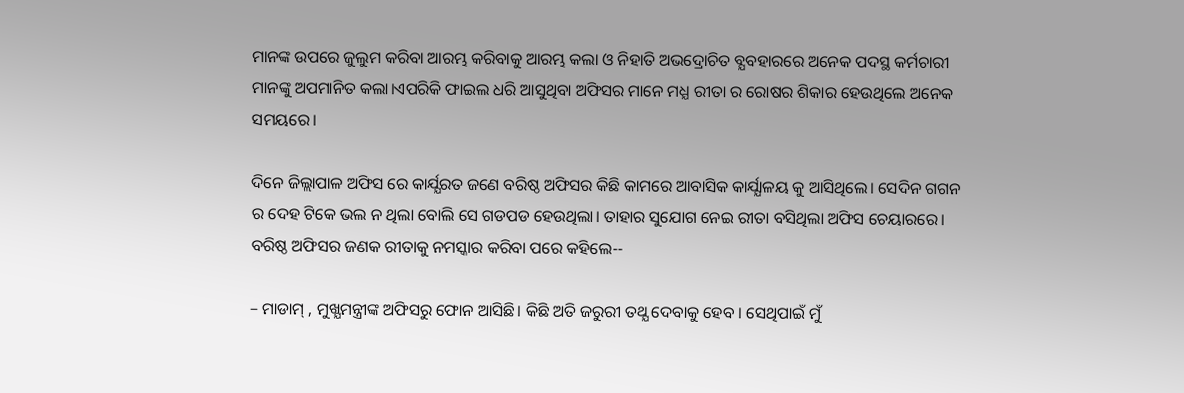ମାନଙ୍କ ଉପରେ ଜୁଲୁମ କରିବା ଆରମ୍ଭ କରିବାକୁ ଆରମ୍ଭ କଲା ଓ ନିହାତି ଅଭଦ୍ରୋଚିତ ବ୍ଯବହାରରେ ଅନେକ ପଦସ୍ଥ କର୍ମଚାରୀ ମାନଙ୍କୁ ଅପମାନିତ କଲା।ଏପରିକି ଫାଇଲ ଧରି ଆସୁଥିବା ଅଫିସର ମାନେ ମଧ୍ଯ ରୀତା ର ରୋଷର ଶିକାର ହେଉଥିଲେ ଅନେକ ସମୟରେ।

ଦିନେ ଜିଲ୍ଲାପାଳ ଅଫିସ ରେ କାର୍ଯ୍ଯରତ ଜଣେ ବରିଷ୍ଠ ଅଫିସର କିଛି କାମରେ ଆବାସିକ କାର୍ଯ୍ଯାଳୟ କୁ ଆସିଥିଲେ। ସେଦିନ ଗଗନ ର ଦେହ ଟିକେ ଭଲ ନ ଥିଲା ବୋଲି ସେ ଗଡପଡ ହେଉଥିଲା। ତାହାର ସୁଯୋଗ ନେଇ ରୀତା ବସିଥିଲା ଅଫିସ ଚେୟାରରେ। ବରିଷ୍ଠ ଅଫିସର ଜଣକ ରୀତାକୁ ନମସ୍କାର କରିବା ପରେ କହିଲେ--

– ମାଡାମ୍ , ମୁଖ୍ଯମନ୍ତ୍ରୀଙ୍କ ଅଫିସରୁ ଫୋନ ଆସିଛି। କିଛି ଅତି ଜରୁରୀ ତଥ୍ଯ ଦେବାକୁ ହେବ । ସେଥିପାଇଁ ମୁଁ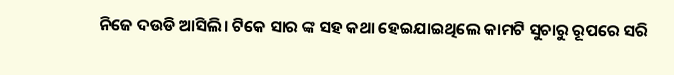ନିଜେ ଦଉଡି ଆସିଲି। ଟିକେ ସାର ଙ୍କ ସହ କଥା ହେଇଯାଇଥିଲେ କାମଟି ସୁଚାରୁ ରୂପରେ ସରି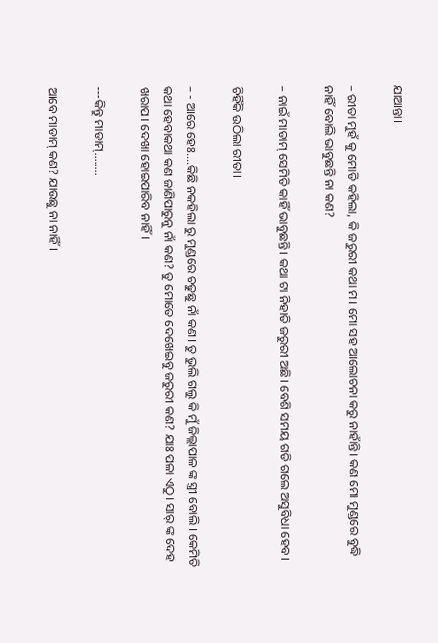ଯାଆନ୍ତା।

– ରୀତା ମୁହଁ କୁ ମୋଡି କହିଲା, କି ଜରୁରୀ କଥା ମ। ମୋ ସହ ଆଲୋଚନା କରୁ ନାହାଁନ୍ତି। କଣ ମୋ ମୁଣ୍ଡରେ ବୁଦ୍ଧି ନାହିଁ ବୋଲି ଭାବୁଛନ୍ତି ନା କଣ?

– ନାଇଁ ମାଡାମ୍ ସେମିତି କାହିଁ ଭାବୁଛନ୍ତି। କଥା ଟା ନିହାତି ଜରୁରୀ ଅଛି। ବେଶି ସମୟ ଗଡି ଗଲେ ଅସୁବିଧା ହେବ।

ଚିହିଁକି ଉଠିଲା ରୀତା।

– - ଆରେ ହେଃ....କିଛି ନକହିଲା ରୁ ମୁଣ୍ଡରେ ଚଢୁଛୁ ନାଁ କଣ। ତୁ ଭୁଲି ଗଲୁ କି ମୁଁ ଜିଲ୍ଲାପାଳ ଙ୍କ ସ୍ତ୍ରୀ ବୋଲି । କେମିତି କଥା ହେବାକଥା କଣ ଜାଣିପାରୁନୁ ନାଁ କଣ? ତୁ ମୋତେ ଦେଖେଇବୁ ଜରୁରୀ କଣ? ଯାଃ ପଳା ଏଠୁ। ସାର୍ ଙ୍କ ଦେହ ଖରାପ। ଦେଖା ହୋଇପାରିବ ନାହିଁ।

---କିନ୍ତୁ ମାଡାମ୍........

ଆବେ ମାଡାମ୍ କଣ? ଯାଉଛୁ ନା ନାହିଁ।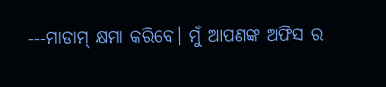---ମାଡାମ୍ କ୍ଷମା କରିବେ। ମୁଁ ଆପଣଙ୍କ ଅଫିସ ର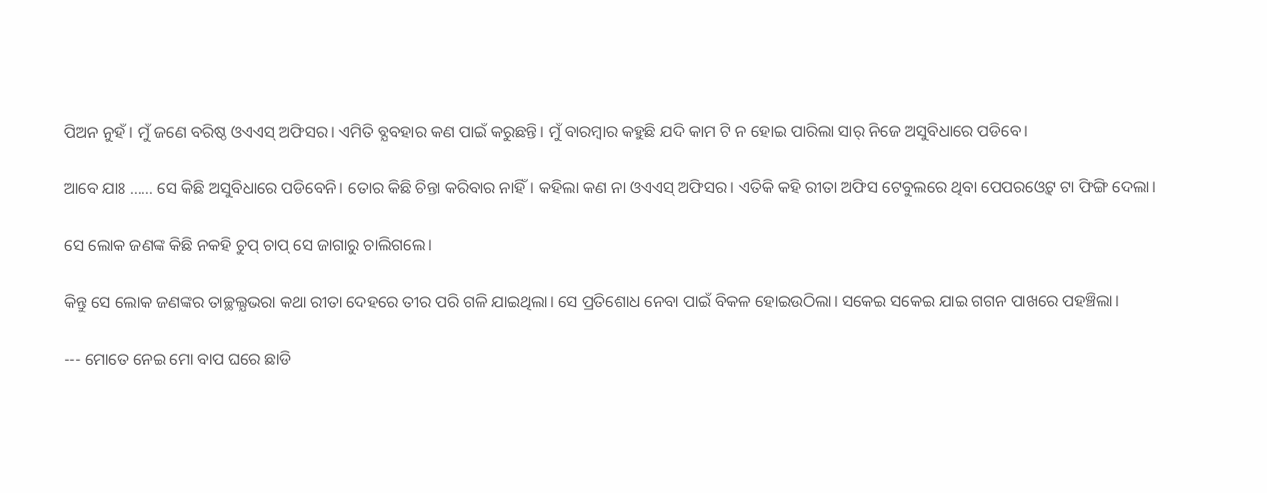ପିଅନ ନୁହଁ। ମୁଁ ଜଣେ ବରିଷ୍ଠ ଓଏଏସ୍ ଅଫିସର। ଏମିତି ବ୍ଯବହାର କଣ ପାଇଁ କରୁଛନ୍ତି। ମୁଁ ବାରମ୍ବାର କହୁଛି ଯଦି କାମ ଟି ନ ହୋଇ ପାରିଲା ସାର୍ ନିଜେ ଅସୁବିଧାରେ ପଡିବେ।

ଆବେ ଯାଃ …... ସେ କିଛି ଅସୁବିଧାରେ ପଡିବେନି। ତୋର କିଛି ଚିନ୍ତା କରିବାର ନାହିଁ। କହିଲା କଣ ନା ଓଏଏସ୍ ଅଫିସର। ଏତିକି କହି ରୀତା ଅଫିସ ଟେବୁଲରେ ଥିବା ପେପରଓ୍ବେଟ୍ ଟା ଫିଙ୍ଗି ଦେଲା।

ସେ ଲୋକ ଜଣଙ୍କ କିଛି ନକହି ଚୁପ୍ ଚାପ୍ ସେ ଜାଗାରୁ ଚାଲିଗଲେ।

କିନ୍ତୁ ସେ ଲୋକ ଜଣଙ୍କର ତାଚ୍ଛଲ୍ଯଭରା କଥା ରୀତା ଦେହରେ ତୀର ପରି ଗଳି ଯାଇଥିଲା। ସେ ପ୍ରତିଶୋଧ ନେବା ପାଇଁ ବିକଳ ହୋଇଉଠିଲା। ସକେଇ ସକେଇ ଯାଇ ଗଗନ ପାଖରେ ପହଞ୍ଚିଲା।

--- ମୋତେ ନେଇ ମୋ ବାପ ଘରେ ଛାଡି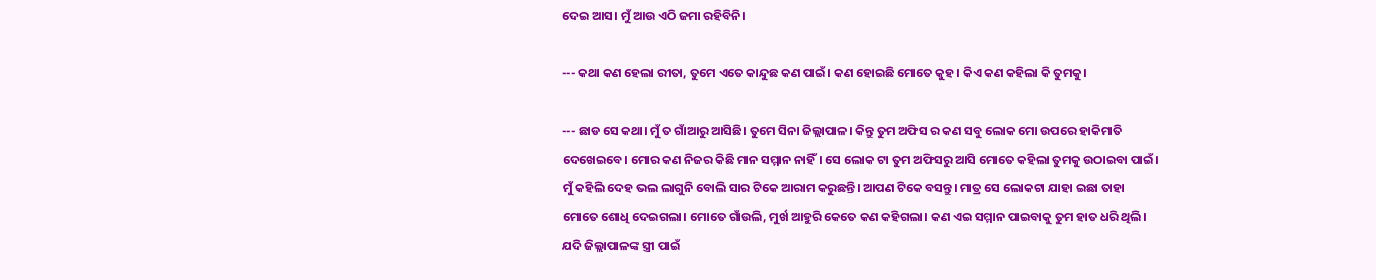ଦେଇ ଆସ। ମୁଁ ଆଉ ଏଠି ଜମା ରହିବିନି।

--- କଥା କଣ ହେଲା ରୀତା, ତୁମେ ଏତେ କାନ୍ଦୁଛ କଣ ପାଇଁ। କଣ ହୋଇଛି ମୋତେ କୁହ। କିଏ କଣ କହିଲା କି ତୁମକୁ।

--- ଛାଡ ସେ କଥା। ମୁଁ ତ ଗାଁଆରୁ ଆସିଛି। ତୁମେ ସିନା ଜିଲ୍ଲାପାଳ। କିନ୍ତୁ ତୁମ ଅଫିସ ର କଣ ସବୁ ଲୋକ ମୋ ଉପରେ ହାକିମାତି ଦେଖେଇବେ। ମୋର କଣ ନିଜର କିଛି ମାନ ସମ୍ମାନ ନାହିଁ। ସେ ଲୋକ ଟା ତୁମ ଅଫିସରୁ ଆସି ମୋତେ କହିଲା ତୁମକୁ ଉଠାଇବା ପାଇଁ। ମୁଁ କହିଲି ଦେହ ଭଲ ଲାଗୁନି ବୋଲି ସାର ଟିକେ ଆରାମ କରୁଛନ୍ତି। ଆପଣ ଟିକେ ବସନ୍ତୁ। ମାତ୍ର ସେ ଲୋକଟା ଯାହା ଇଛା ତାହା ମୋତେ ଶୋଧି ଦେଇଗଲା। ମୋତେ ଗାଁଉଲି, ମୁର୍ଖ ଆହୁରି କେତେ କଣ କହିଗଲା। କଣ ଏଇ ସମ୍ମାନ ପାଇବାକୁ ତୁମ ହାତ ଧରି ଥିଲି। ଯଦି ଜିଲ୍ଲାପାଳଙ୍କ ସ୍ତ୍ରୀ ପାଇଁ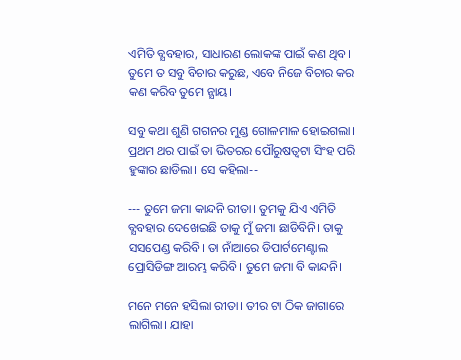ଏମିତି ବ୍ଯବହାର, ସାଧାରଣ ଲୋକଙ୍କ ପାଇଁ କଣ ଥିବ। ତୁମେ ତ ସବୁ ବିଚାର କରୁଛ, ଏବେ ନିଜେ ବିଚାର କର କଣ କରିବ ତୁମେ ନ୍ଯାୟ।

ସବୁ କଥା ଶୁଣି ଗଗନର ମୁଣ୍ଡ ଗୋଳମାଳ ହୋଇଗଲା। ପ୍ରଥମ ଥର ପାଇଁ ତା ଭିତରର ପୌରୁଷତ୍ବଟା ସିଂହ ପରି ହୁଙ୍କାର ଛାଡିଲା। ସେ କହିଲା--

--- ତୁମେ ଜମା କାନ୍ଦନି ରୀତା। ତୁମକୁ ଯିଏ ଏମିତି ବ୍ଯବହାର ଦେଖେଇଛି ତାକୁ ମୁଁ ଜମା ଛାଡିବିନି। ତାକୁ ସସପେଣ୍ଡ କରିବି। ତା ନାଁଆରେ ଡିପାର୍ଟମେଣ୍ଟାଲ ପ୍ରୋସିଡିଙ୍ଗ ଆରମ୍ଭ କରିବି। ତୁମେ ଜମା ବି କାନ୍ଦନି।

ମନେ ମନେ ହସିଲା ରୀତା। ତୀର ଟା ଠିକ ଜାଗାରେ ଲାଗିଲା। ଯାହା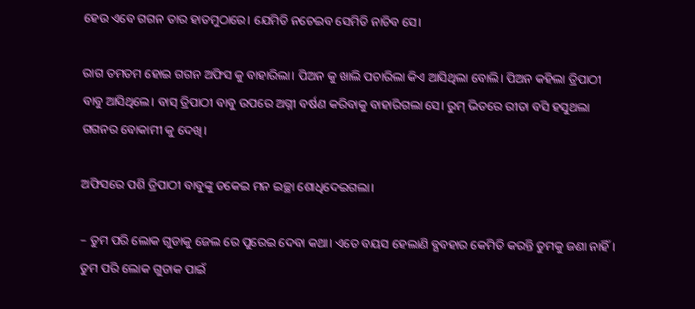ହେଉ ଏବେ ଗଗନ ତାର ହାତମୁଠାରେ। ଯେମିତି ନଚେଇବ ସେମିତି ନାଚିବ ସେ।

ରାଗ ତମତମ ହୋଇ ଗଗନ ଅଫିସ କୁ ବାହାରିଲା। ପିଅନ କୁ ଖାଲି ପଚାରିଲା କିଏ ଆସିଥିଲା ବୋଲି। ପିଅନ କହିଲା ତ୍ରିପାଠୀ ବାବୁ ଆସିଥିଲେ। ବାସ୍ ତ୍ରିପାଠୀ ବାବୁ ଉପରେ ଅଗ୍ନୀ ବର୍ଷଣ କରିବାକୁ ବାହାରିଗଲା ସେ। ରୁମ୍ ଭିତରେ ରୀତା ବସି ହସୁଥଲା ଗଗନର ବୋକାମୀ କୁ ଦେଖି।

ଅଫିସରେ ପଶି ତ୍ରିପାଠୀ ବାବୁଙ୍କୁ ଡକେଇ ମନ ଇଚ୍ଛା ଶୋଧିଦେଇଗଲା।

– ତୁମ ପରି ଲୋକ ଗୁଡାକୁ ଜେଲ ରେ ପୁରେଇ ଦେବା କଥା। ଏତେ ବୟସ ହେଲାଣି ବ୍ଯବହାର କେମିତି କରନ୍ତି ତୁମକୁ ଜଣା ନାହିଁ। ତୁମ ପରି ଲୋକ ଗୁଡାକ ପାଇଁ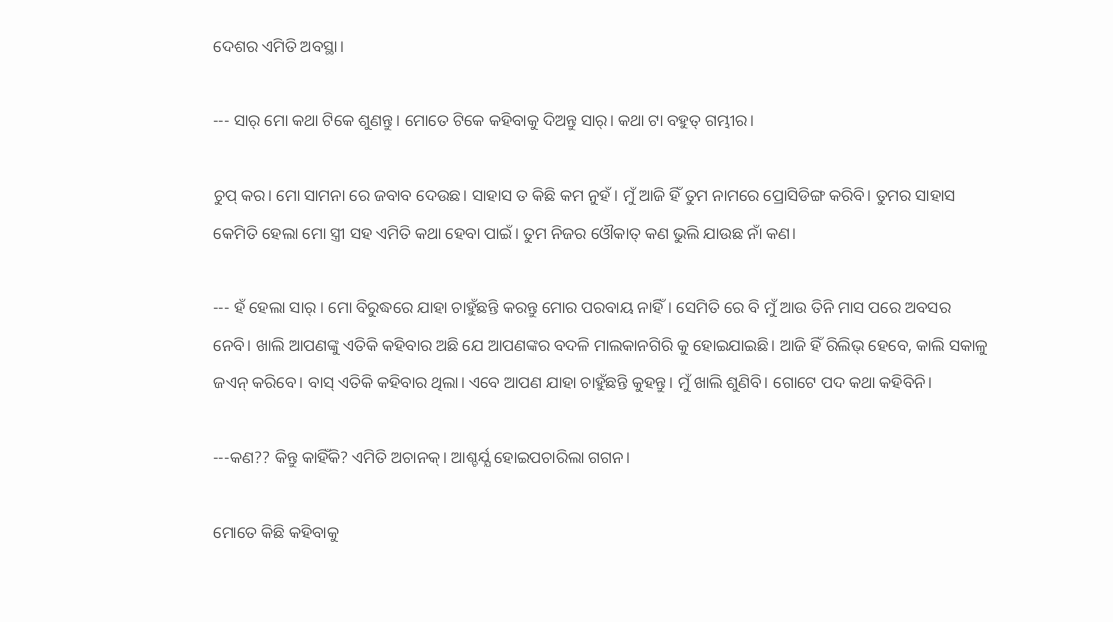ଦେଶର ଏମିତି ଅବସ୍ଥା।

--- ସାର୍ ମୋ କଥା ଟିକେ ଶୁଣନ୍ତୁ। ମୋତେ ଟିକେ କହିବାକୁ ଦିଅନ୍ତୁ ସାର୍। କଥା ଟା ବହୁତ୍ ଗମ୍ଭୀର।

ଚୁପ୍ କର। ମୋ ସାମନା ରେ ଜବାବ ଦେଉଛ। ସାହାସ ତ କିଛି କମ ନୁହଁ। ମୁଁ ଆଜି ହିଁ ତୁମ ନାମରେ ପ୍ରୋସିଡିଙ୍ଗ କରିବି। ତୁମର ସାହାସ କେମିତି ହେଲା ମୋ ସ୍ତ୍ରୀ ସହ ଏମିତି କଥା ହେବା ପାଇଁ। ତୁମ ନିଜର ଓୌକାତ୍ କଣ ଭୁଲି ଯାଉଛ ନାଁ କଣ।

--- ହଁ ହେଲା ସାର୍ । ମୋ ବିରୁଦ୍ଧରେ ଯାହା ଚାହୁଁଛନ୍ତି କରନ୍ତୁ ମୋର ପରବାୟ ନାହିଁ। ସେମିତି ରେ ବି ମୁଁ ଆଉ ତିନି ମାସ ପରେ ଅବସର ନେବି। ଖାଲି ଆପଣଙ୍କୁ ଏତିକି କହିବାର ଅଛି ଯେ ଆପଣଙ୍କର ବଦଳି ମାଲକାନଗିରି କୁ ହୋଇଯାଇଛି। ଆଜି ହିଁ ରିଲିଭ୍ ହେବେ, କାଲି ସକାଳୁ ଜଏନ୍ କରିବେ। ବାସ୍ ଏତିକି କହିବାର ଥିଲା। ଏବେ ଆପଣ ଯାହା ଚାହୁଁଛନ୍ତି କୁହନ୍ତୁ। ମୁଁ ଖାଲି ଶୁଣିବି। ଗୋଟେ ପଦ କଥା କହିବିନି।

---କଣ?? କିନ୍ତୁ କାହିଁକି? ଏମିତି ଅଚାନକ୍। ଆଶ୍ଚର୍ଯ୍ଯ ହୋଇପଚାରିଲା ଗଗନ।

ମୋତେ କିଛି କହିବାକୁ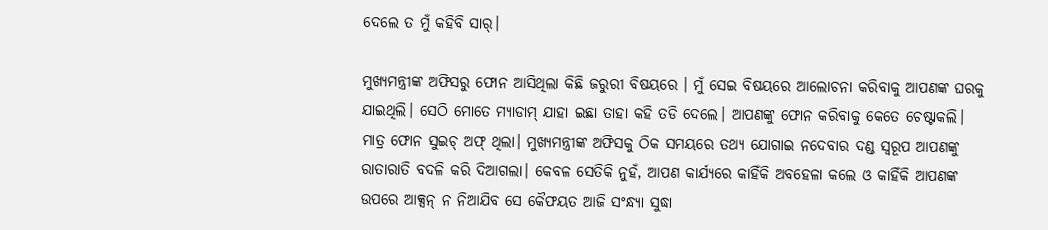ଦେଲେ ତ ମୁଁ କହିବି ସାର୍।

ମୁଖ୍ଯମନ୍ତ୍ରୀଙ୍କ ଅଫିସରୁ ଫୋନ ଆସିଥିଲା କିଛି ଜରୁରୀ ବିଷୟରେ । ମୁଁ ସେଇ ବିଷୟରେ ଆଲୋଚନା କରିବାକୁ ଆପଣଙ୍କ ଘରକୁ ଯାଇଥିଲି। ସେଠି ମୋତେ ମ୍ଯାଡାମ୍ ଯାହା ଇଛା ତାହା କହି ତଡି ଦେଲେ। ଆପଣଙ୍କୁ ଫୋନ କରିବାକୁ କେତେ ଚେଷ୍ଟାକଲି। ମାତ୍ର ଫୋନ ସୁଇଚ୍ ଅଫ୍ ଥିଲା। ମୁଖ୍ଯମନ୍ତ୍ରୀଙ୍କ ଅଫିସକୁ ଠିକ ସମୟରେ ତଥ୍ଯ ଯୋଗାଇ ନଦେବାର ଦଣ୍ଡ ସ୍ବରୂପ ଆପଣଙ୍କୁ ରାତାରାତି ବଦଳି କରି ଦିଆଗଲା। କେବଳ ସେତିକି ନୁହଁ, ଆପଣ କାର୍ଯ୍ଯରେ କାହିଁକି ଅବହେଳା କଲେ ଓ କାହିଁକି ଆପଣଙ୍କ ଉପରେ ଆକ୍ସନ୍ ନ ନିଆଯିବ ସେ କୈଫୟତ ଆଜି ସଂନ୍ଧ୍ଯା ସୁଦ୍ଧା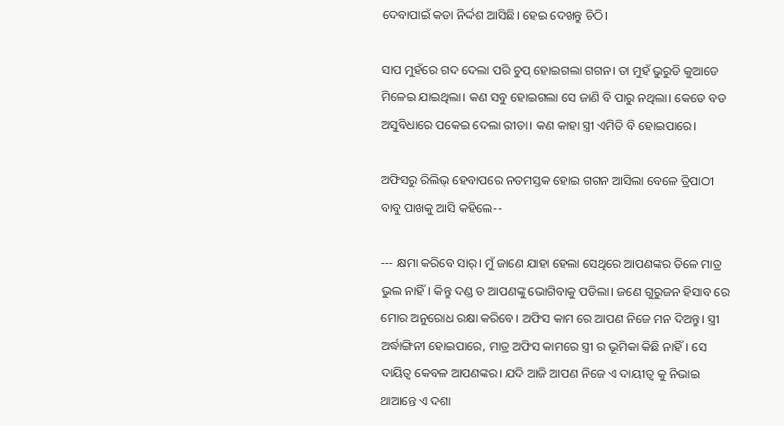ଦେବାପାଇଁ କଡା ନିର୍ଦ୍ଦଶ ଆସିଛି। ହେଇ ଦେଖନ୍ତୁ ଚିଠି।

ସାପ ମୁହଁରେ ଗଦ ଦେଲା ପରି ଚୁପ୍ ହୋଇଗଲା ଗଗନ। ତା ମୁହଁ ଭୁରୁଡି କୁଆଡେ ମିଳେଇ ଯାଇଥିଲା। କଣ ସବୁ ହୋଇଗଲା ସେ ଜାଣି ବି ପାରୁ ନଥିଲା। କେତେ ବଡ ଅସୁବିଧାରେ ପକେଇ ଦେଲା ରୀତା। କଣ କାହା ସ୍ତ୍ରୀ ଏମିତି ବି ହୋଇପାରେ।

ଅଫିସରୁ ରିଲିଭ୍ ହେବାପରେ ନତମସ୍ତକ ହୋଇ ଗଗନ ଆସିଲା ବେଳେ ତ୍ରିପାଠୀ ବାବୁ ପାଖକୁ ଆସି କହିଲେ--

--- କ୍ଷମା କରିବେ ସାର୍। ମୁଁ ଜାଣେ ଯାହା ହେଲା ସେଥିରେ ଆପଣଙ୍କର ତିଳେ ମାତ୍ର ଭୁଲ ନାହିଁ। କିନ୍ତୁ ଦଣ୍ଡ ତ ଆପଣଙ୍କୁ ଭୋଗିବାକୁ ପଡିଲା। ଜଣେ ଗୁରୁଜନ ହିସାବ ରେ ମୋର ଅନୁରୋଧ ରକ୍ଷା କରିବେ। ଅଫିସ କାମ ରେ ଆପଣ ନିଜେ ମନ ଦିଅନ୍ତୁ। ସ୍ତ୍ରୀ ଅର୍ଦ୍ଧାଙ୍ଗିନୀ ହୋଇପାରେ, ମାତ୍ର ଅଫିସ କାମରେ ସ୍ତ୍ରୀ ର ଭୂମିକା କିଛି ନାହିଁ। ସେ ଦାୟିତ୍ବ କେବଳ ଆପଣଙ୍କର। ଯଦି ଆଜି ଆପଣ ନିଜେ ଏ ଦାୟୀତ୍ବ କୁ ନିଭାଇ ଥାଆନ୍ତେ ଏ ଦଶା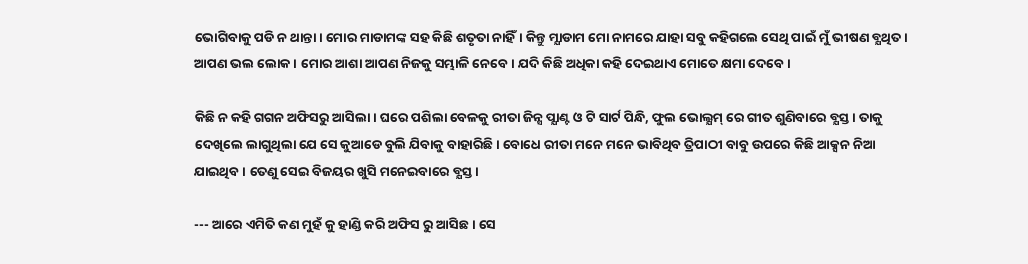ଭୋଗିବାକୁ ପଡି ନ ଥାନ୍ତା। ମୋର ମାଡାମଙ୍କ ସହ କିଛି ଶତୃତା ନାହିଁ। କିନ୍ତୁ ମ୍ଯାଡାମ ମୋ ନାମରେ ଯାହା ସବୁ କହିଗଲେ ସେଥି ପାଇଁ ମୁଁ ଭୀଷଣ ବ୍ଯଥିତ। ଆପଣ ଭଲ ଲୋକ। ମୋର ଆଶା ଆପଣ ନିଜକୁ ସମ୍ଭାଳି ନେବେ। ଯଦି କିଛି ଅଧିକା କହି ଦେଇଥାଏ ମୋତେ କ୍ଷମା ଦେବେ।

କିଛି ନ କହି ଗଗନ ଅଫିସରୁ ଆସିଲା। ଘରେ ପଶିଲା ବେଳକୁ ରୀତା ଜିନ୍ସ ପ୍ଯାଣ୍ଟ ଓ ଟି ସାର୍ଟ ପିନ୍ଧି, ଫୁଲ ଭୋଲ୍ଯମ୍ ରେ ଗୀତ ଶୁଣିବାରେ ବ୍ଯସ୍ତ। ତାକୁ ଦେଖିଲେ ଲାଗୁଥିଲା ଯେ ସେ କୁଆଡେ ବୁଲି ଯିବାକୁ ବାହାରିଛି। ବୋଧେ ରୀତା ମନେ ମନେ ଭାବିଥିବ ତ୍ରିପାଠୀ ବାବୁ ଉପରେ କିଛି ଆକ୍ସନ ନିଆ ଯାଇଥିବ। ତେଣୁ ସେଇ ବିଜୟର ଖୁସି ମନେଇବାରେ ବ୍ଯସ୍ତ।

--- ଆରେ ଏମିତି କଣ ମୁହଁ କୁ ହାଣ୍ଡି କରି ଅଫିସ ରୁ ଆସିଛ। ସେ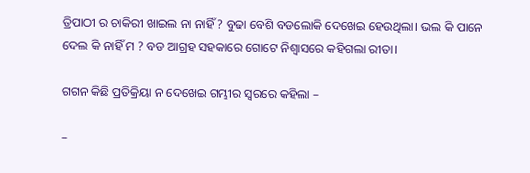ତ୍ରିପାଠୀ ର ଚାକିରୀ ଖାଇଲ ନା ନାହିଁ ? ବୁଢା ବେଶି ବଡଲୋକି ଦେଖେଇ ହେଉଥିଲା। ଭଲ କି ପାନେ ଦେଲ କି ନାହିଁ ମ ? ବଡ ଆଗ୍ରହ ସହକାରେ ଗୋଟେ ନିଶ୍ବାସରେ କହିଗଲା ରୀତା।

ଗଗନ କିଛି ପ୍ରତିକ୍ରିୟା ନ ଦେଖେଇ ଗମ୍ଭୀର ସ୍ବରରେ କହିଲା –

–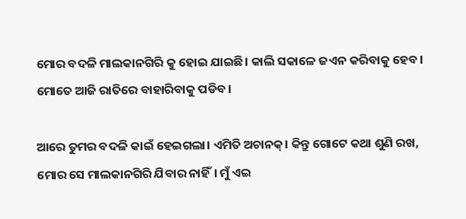ମୋର ବଦଳି ମାଲକାନଗିରି କୁ ହୋଇ ଯାଇଛି। କାଲି ସକାଳେ ଜଏନ କରିବାକୁ ହେବ। ମୋତେ ଆଜି ରାତିରେ ବାହାରିବାକୁ ପଡିବ।

ଆରେ ତୁମର ବଦଳି କାଇଁ ହେଇଗଲା। ଏମିତି ଅଚାନକ୍। କିନ୍ତୁ ଗୋଟେ କଥା ଶୁଣି ରଖ, ମୋର ସେ ମାଲକାନଗିରି ଯିବାର ନାହିଁ। ମୁଁ ଏଇ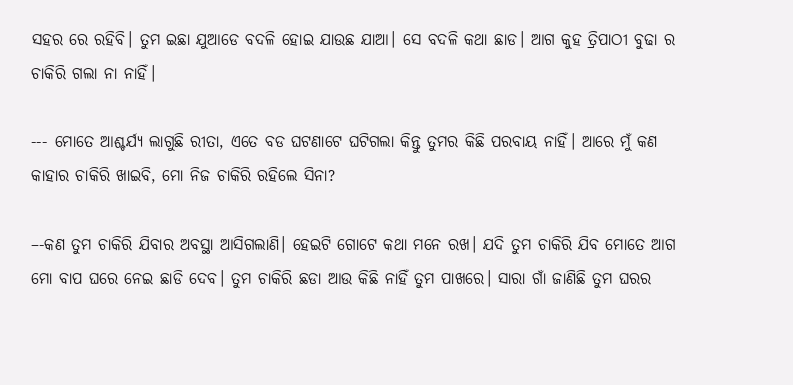ସହର ରେ ରହିବି। ତୁମ ଇଛା ଯୁଆଡେ ବଦଳି ହୋଇ ଯାଉଛ ଯାଆ। ସେ ବଦଳି କଥା ଛାଡ। ଆଗ କୁହ ତ୍ରିପାଠୀ ବୁଢା ର ଚାକିରି ଗଲା ନା ନାହିଁ।

--- ମୋତେ ଆଶ୍ଚର୍ଯ୍ଯ ଲାଗୁଛି ରୀତା, ଏତେ ବଡ ଘଟଣାଟେ ଘଟିଗଲା କିନ୍ତୁ ତୁମର କିଛି ପରବାୟ ନାହିଁ। ଆରେ ମୁଁ କଣ କାହାର ଚାକିରି ଖାଇବି, ମୋ ନିଜ ଚାକିରି ରହିଲେ ସିନା?

–-କଣ ତୁମ ଚାକିରି ଯିବାର ଅବସ୍ଥା ଆସିଗଲାଣି। ହେଇଟି ଗୋଟେ କଥା ମନେ ରଖ। ଯଦି ତୁମ ଚାକିରି ଯିବ ମୋତେ ଆଗ ମୋ ବାପ ଘରେ ନେଇ ଛାଡି ଦେବ। ତୁମ ଚାକିରି ଛଡା ଆଉ କିଛି ନାହିଁ ତୁମ ପାଖରେ। ସାରା ଗାଁ ଜାଣିଛି ତୁମ ଘରର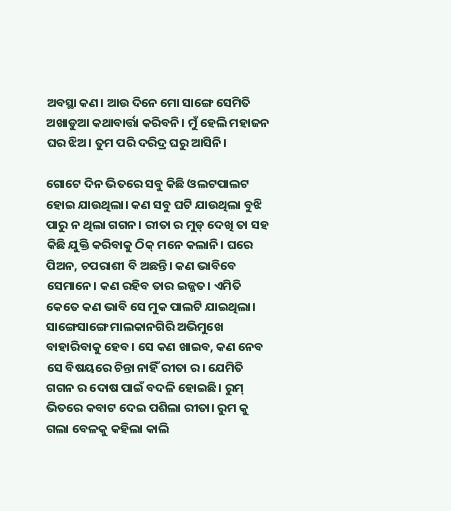ଅବସ୍ଥା କଣ। ଆଉ ଦିନେ ମୋ ସାଙ୍ଗେ ସେମିତି ଅଖାଡୁଆ କଥାବାର୍ତ୍ତା କରିବନି। ମୁଁ ହେଲି ମହାଜନ ଘର ଝିଅ। ତୁମ ପରି ଦରିଦ୍ର ଘରୁ ଆସିନି।

ଗୋଟେ ଦିନ ଭିତରେ ସବୁ କିଛି ଓଲଟପାଲଟ ହୋଇ ଯାଉଥିଲା। କଣ ସବୁ ଘଟି ଯାଉଥିଲା ବୁଝି ପାରୁ ନ ଥିଲା ଗଗନ। ରୀତା ର ମୁଡ୍ ଦେଖି ତା ସହ କିଛି ଯୁକ୍ତି କରିବାକୁ ଠିକ୍ ମନେ କଲାନି। ଘରେ ପିଅନ, ଚପରାଶୀ ବି ଅଛନ୍ତି। କଣ ଭାବିବେ ସେମାନେ। କଣ ରହିବ ତାର ଇଜ୍ଜତ। ଏମିତି କେତେ କଣ ଭାବି ସେ ମୁକ ପାଲଟି ଯାଇଥିଲା। ସାଙ୍ଗେସାଙ୍ଗେ ମାଲକାନଗିରି ଅଭିମୁଖେ ବାହାରିବାକୁ ହେବ। ସେ କଣ ଖାଇବ, କଣ ନେବ ସେ ବିଷୟରେ ଚିନ୍ତା ନାହିଁ ରୀତା ର। ଯେମିତି ଗଗନ ର ଦୋଷ ପାଇଁ ବଦଳି ହୋଇଛି। ରୁମ୍ ଭିତରେ କବାଟ ଦେଇ ପଶିଲା ରୀତା। ରୁମ କୁ ଗଲା ବେଳକୁ କହିଲା କାଲି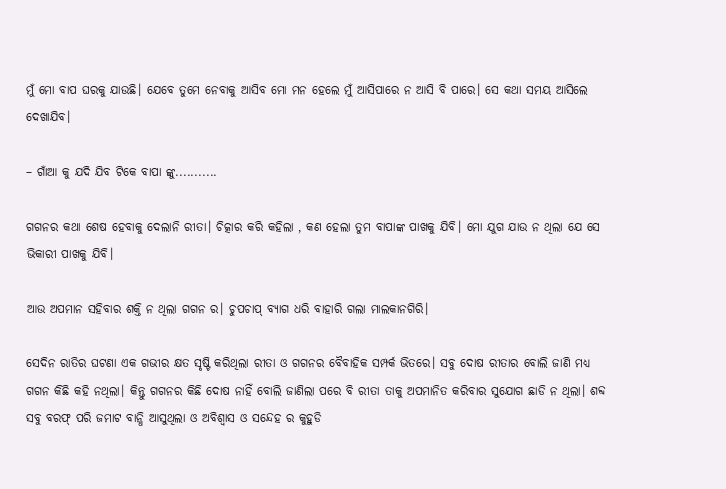ମୁଁ ମୋ ବାପ ଘରକୁ ଯାଉଛି। ଯେବେ ତୁମେ ନେବାକୁ ଆସିବ ମୋ ମନ ହେଲେ ମୁଁ ଆସିପାରେ ନ ଆସି ବି ପାରେ। ସେ କଥା ସମୟ ଆସିଲେ ଦେଖାଯିବ।

– ଗାଁଆ କୁ ଯଦି ଯିବ ଟିକେ ବାପା ଙ୍କୁ...........

ଗଗନର କଥା ଶେଷ ହେବାକୁ ଦେଲାନି ରୀତା। ଚିତ୍କାର କରି କହିଲା , କଣ ହେଲା ତୁମ ବାପାଙ୍କ ପାଖକୁ ଯିବି। ମୋ ଯୁଗ ଯାଉ ନ ଥିଲା ଯେ ସେ ଭିକାରୀ ପାଖକୁ ଯିବି।

ଆଉ ଅପମାନ ସହିବାର ଶକ୍ତି ନ ଥିଲା ଗଗନ ର। ଚୁପଚାପ୍ ବ୍ଯାଗ ଧରି ବାହାରି ଗଲା ମାଲକାନଗିରି।

ସେଦିନ ରାତିର ଘଟଣା ଏକ ଗଭୀର କ୍ଷତ ସୃଷ୍ଟି କରିଥିଲା ରୀତା ଓ ଗଗନର ବୈବାହିକ ସମ୍ପର୍କ ଭିତରେ। ସବୁ ଦୋଷ ରୀତାର ବୋଲି ଜାଣି ମଧ୍ଯ ଗଗନ କିଛି କହି ନଥିଲା। କିନ୍ତୁ ଗଗନର କିଛି ଦୋଷ ନାହିଁ ବୋଲି ଜାଣିଲା ପରେ ବି ରୀତା ତାକୁ ଅପମାନିତ କରିବାର ସୁଯୋଗ ଛାଡି ନ ଥିଲା। ଶବ୍ଦ ସବୁ ବରଫ୍ ପରି ଜମାଟ ବାନ୍ଧି ଆସୁଥିଲା ଓ ଅବିଶ୍ବାସ ଓ ସନ୍ଦେହ ର କୁହୁଡି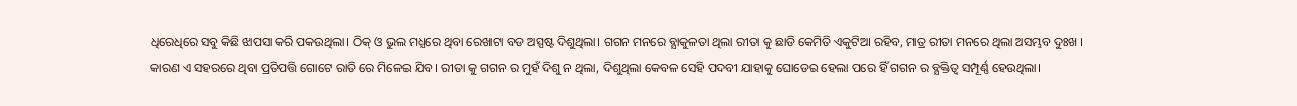ଧିରେଧିରେ ସବୁ କିଛି ଝାପସା କରି ପକଉଥିଲା। ଠିକ୍ ଓ ଭୁଲ ମଧ୍ଯରେ ଥିବା ରେଖାଟା ବଡ ଅସ୍ପଷ୍ଟ ଦିଶୁଥିଲା। ଗଗନ ମନରେ ବ୍ଯାକୁଳତା ଥିଲା ରୀତା କୁ ଛାଡି କେମିତି ଏକୁଟିଆ ରହିବ, ମାତ୍ର ରୀତା ମନରେ ଥିଲା ଅସମ୍ଭବ ଦୁଃଖ । କାରଣ ଏ ସହରରେ ଥିବା ପ୍ରତିପତ୍ତି ଗୋଟେ ରାତି ରେ ମିଳେଇ ଯିବ। ରୀତା କୁ ଗଗନ ର ମୁହଁ ଦିଶୁ ନ ଥିଲା, ଦିଶୁଥିଲା କେବଳ ସେହି ପଦବୀ ଯାହାକୁ ଘୋଡେଇ ହେଲା ପରେ ହିଁ ଗଗନ ର ବ୍ଯକ୍ତିତ୍ବ ସମ୍ପୂର୍ଣ୍ଣ ହେଉଥିଲା।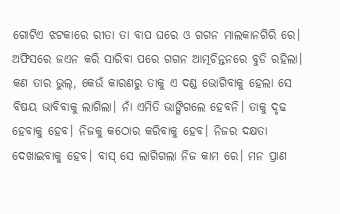ଗୋଟିଏ ଝଟକାରେ ରୀତା ତା ବାପ ଘରେ ଓ ଗଗନ ମାଲକାନଗିରି ରେ। ଅଫିସରେ ଜଏନ କରି ସାରିବା ପରେ ଗଗନ ଆତ୍ମଚିନ୍ତନରେ ବୁଡି ରହିଲା। କଣ ତାର ଭୁଲ୍, କେଉଁ କାରଣରୁ ତାକୁ ଏ ଦଣ୍ଡ ଭୋଗିବାକୁ ହେଲା ସେ ବିଷୟ ଭାବିବାକୁ ଲାଗିଲା। ନାଁ ଏମିତି ଭାଙ୍ଗିଗଲେ ହେବନି। ତାକୁ ଦୃଢ ହେବାକୁ ହେବ। ନିଜକୁ କଠୋର କରିବାକୁ ହେବ। ନିଜର ଦକ୍ଷତା ଦେଖାଇବାକୁ ହେବ। ବାସ୍ ସେ ଲାଗିଗଲା ନିଜ କାମ ରେ। ମନ ପ୍ରାଣ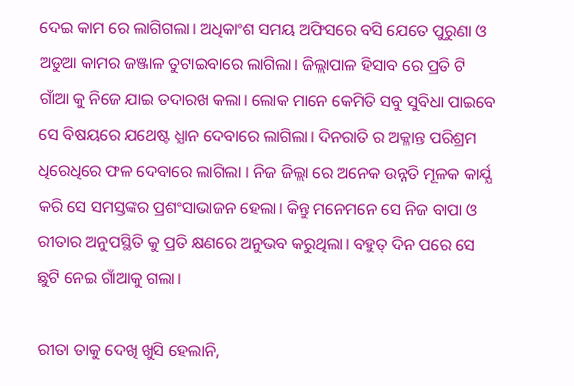ଦେଇ କାମ ରେ ଲାଗିଗଲା। ଅଧିକାଂଶ ସମୟ ଅଫିସରେ ବସି ଯେତେ ପୁରୁଣା ଓ ଅଡୁଆ କାମର ଜଞ୍ଜାଳ ତୁଟାଇବାରେ ଲାଗିଲା। ଜିଲ୍ଲାପାଳ ହିସାବ ରେ ପ୍ରତି ଟି ଗାଁଆ କୁ ନିଜେ ଯାଇ ତଦାରଖ କଲା। ଲୋକ ମାନେ କେମିତି ସବୁ ସୁବିଧା ପାଇବେ ସେ ବିଷୟରେ ଯଥେଷ୍ଟ ଧ୍ଯାନ ଦେବାରେ ଲାଗିଲା। ଦିନରାତି ର ଅକ୍ଳାନ୍ତ ପରିଶ୍ରମ ଧିରେଧିରେ ଫଳ ଦେବାରେ ଲାଗିଲା । ନିଜ ଜିଲ୍ଲା ରେ ଅନେକ ଉନ୍ନତି ମୂଳକ କାର୍ଯ୍ଯ କରି ସେ ସମସ୍ତଙ୍କର ପ୍ରଶଂସାଭାଜନ ହେଲା। କିନ୍ତୁ ମନେମନେ ସେ ନିଜ ବାପା ଓ ରୀତାର ଅନୁପସ୍ଥିତି କୁ ପ୍ରତି କ୍ଷଣରେ ଅନୁଭବ କରୁଥିଲା। ବହୁତ୍ ଦିନ ପରେ ସେ ଛୁଟି ନେଇ ଗାଁଆକୁ ଗଲା।

ରୀତା ତାକୁ ଦେଖି ଖୁସି ହେଲାନି,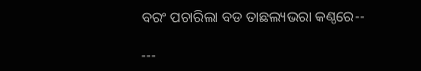ବରଂ ପଚାରିଲା ବଡ ତାଛଲ୍ୟଭରା କଣ୍ଠରେ--

---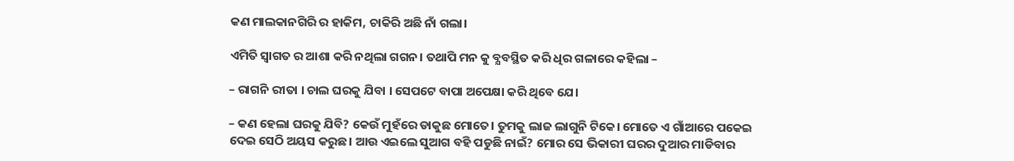କଣ ମାଲକାନଗିରି ର ହାକିମ, ଚାକିରି ଅଛି ନାଁ ଗଲା।

ଏମିତି ସ୍ବାଗତ ର ଆଶା କରି ନଥିଲା ଗଗନ। ତଥାପି ମନ କୁ ବ୍ଯବସ୍ଥିତ କରି ଧିର ଗଳାରେ କହିଲା –

– ରାଗନି ରୀତା । ଚାଲ ଘରକୁ ଯିବା । ସେପଟେ ବାପା ଅପେକ୍ଷା କରି ଥିବେ ଯେ।

– କଣ ହେଲା ଘରକୁ ଯିବି? କେଉଁ ମୁହଁରେ ଡାକୁଛ ମୋତେ। ତୁମକୁ ଲାଜ ଲାଗୁନି ଟିକେ। ମୋତେ ଏ ଗାଁଆରେ ପକେଇ ଦେଇ ସେଠି ଅୟସ କରୁଛ। ଆଉ ଏଇଲେ ସୁଆଗ ବହି ପଡୁଛି ନାଇଁ? ମୋର ସେ ଭିକାରୀ ଘରର ଦୁଆର ମାଡିବାର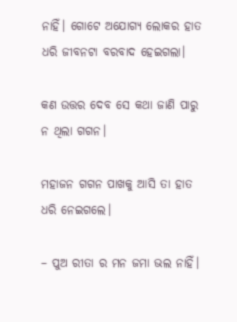ନାହିଁ। ଗୋଟେ ଅଯୋଗ୍ଯ ଲୋକର ହାତ ଧରି ଜୀବନଟା ବରବାଦ ହେଇଗଲା।

କଣ ଉତ୍ତର ଦେବ ସେ କଥା ଜାଣି ପାରୁ ନ ଥିଲା ଗଗନ।

ମହାଜନ ଗଗନ ପାଖକୁ ଆସି ତା ହାତ ଧରି ନେଇଗଲେ।

– ପୁଅ ରୀତା ର ମନ ଜମା ଭଲ ନାହିଁ।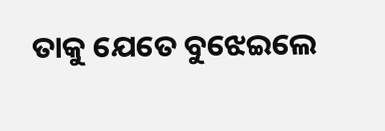ତାକୁ ଯେତେ ବୁଝେଇଲେ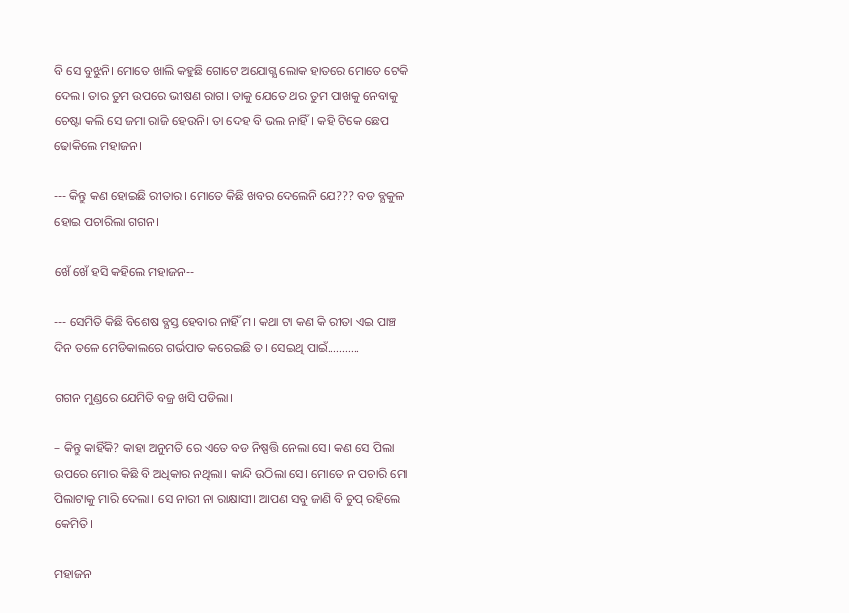ବି ସେ ବୁଝୁନି। ମୋତେ ଖାଲି କହୁଛି ଗୋଟେ ଅଯୋଗ୍ଯ ଲୋକ ହାତରେ ମୋତେ ଟେକି ଦେଲ। ତାର ତୁମ ଉପରେ ଭୀଷଣ ରାଗ। ତାକୁ ଯେତେ ଥର ତୁମ ପାଖକୁ ନେବାକୁ ଚେଷ୍ଟା କଲି ସେ ଜମା ରାଜି ହେଉନି। ତା ଦେହ ବି ଭଲ ନାହିଁ। କହି ଟିକେ ଛେପ ଢୋକିଲେ ମହାଜନ।

--- କିନ୍ତୁ କଣ ହୋଇଛି ରୀତାର। ମୋତେ କିଛି ଖବର ଦେଲେନି ଯେ??? ବଡ ବ୍ଯକୁଳ ହୋଇ ପଚାରିଲା ଗଗନ।

ଖେଁ ଖେଁ ହସି କହିଲେ ମହାଜନ--

--- ସେମିତି କିଛି ବିଶେଷ ବ୍ଯସ୍ତ ହେବାର ନାହିଁ ମ। କଥା ଟା କଣ କି ରୀତା ଏଇ ପାଞ୍ଚ ଦିନ ତଳେ ମେଡିକାଲରେ ଗର୍ଭପାତ କରେଇଛି ତ। ସେଇଥି ପାଇଁ...........

ଗଗନ ମୁଣ୍ଡରେ ଯେମିତି ବଜ୍ର ଖସି ପଡିଲା।

– କିନ୍ତୁ କାହିଁକି? କାହା ଅନୁମତି ରେ ଏତେ ବଡ ନିଷ୍ପତ୍ତି ନେଲା ସେ। କଣ ସେ ପିଲା ଉପରେ ମୋର କିଛି ବି ଅଧିକାର ନଥିଲା। କାନ୍ଦି ଉଠିଲା ସେ। ମୋତେ ନ ପଚାରି ମୋ ପିଲାଟାକୁ ମାରି ଦେଲା। ସେ ନାରୀ ନା ରାକ୍ଷାସୀ। ଆପଣ ସବୁ ଜାଣି ବି ଚୁପ୍ ରହିଲେ କେମିତି।

ମହାଜନ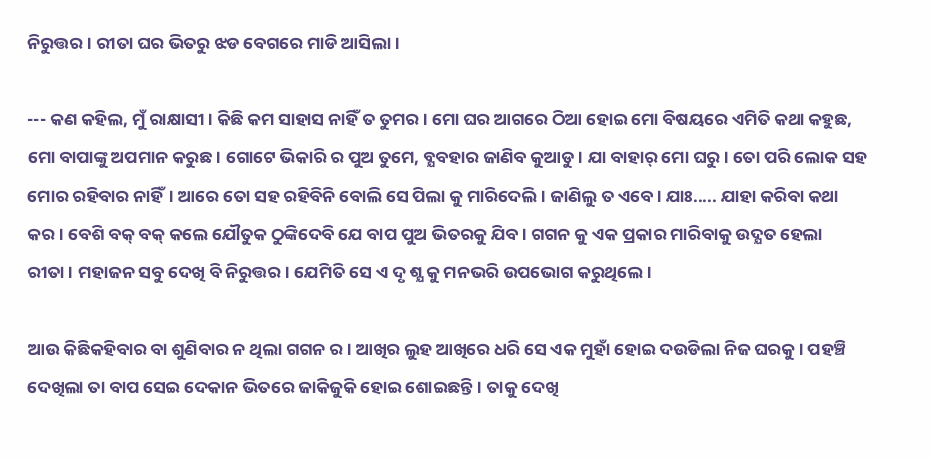ନିରୁତ୍ତର। ରୀତା ଘର ଭିତରୁ ଝଡ ବେଗରେ ମାଡି ଆସିଲା।

--- କଣ କହିଲ, ମୁଁ ରାକ୍ଷାସୀ। କିଛି କମ ସାହାସ ନାହିଁ ତ ତୁମର। ମୋ ଘର ଆଗରେ ଠିଆ ହୋଇ ମୋ ବିଷୟରେ ଏମିତି କଥା କହୁଛ, ମୋ ବାପାଙ୍କୁ ଅପମାନ କରୁଛ। ଗୋଟେ ଭିକାରି ର ପୁଅ ତୁମେ, ବ୍ଯବହାର ଜାଣିବ କୁଆଡୁ। ଯା ବାହାର୍ ମୋ ଘରୁ। ତୋ ପରି ଲୋକ ସହ ମୋର ରହିବାର ନାହିଁ। ଆରେ ତୋ ସହ ରହିବିନି ବୋଲି ସେ ପିଲା କୁ ମାରିଦେଲି। ଜାଣିଲୁ ତ ଏବେ। ଯାଃ..... ଯାହା କରିବା କଥା କର। ବେଶି ବକ୍ ବକ୍ କଲେ ଯୌତୁକ ଠୁଙ୍କିଦେବି ଯେ ବାପ ପୁଅ ଭିତରକୁ ଯିବ। ଗଗନ କୁ ଏକ ପ୍ରକାର ମାରିବାକୁ ଉଦ୍ଯତ ହେଲା ରୀତା। ମହାଜନ ସବୁ ଦେଖି ବି ନିରୁତ୍ତର। ଯେମିତି ସେ ଏ ଦୃ ଶ୍ଯ କୁ ମନଭରି ଉପଭୋଗ କରୁଥିଲେ।

ଆଉ କିଛିକହିବାର ବା ଶୁଣିବାର ନ ଥିଲା ଗଗନ ର। ଆଖିର ଲୁହ ଆଖିରେ ଧରି ସେ ଏକ ମୁହାଁ ହୋଇ ଦଉଡିଲା ନିଜ ଘରକୁ। ପହଞ୍ଚି ଦେଖିଲା ତା ବାପ ସେଇ ଦେକାନ ଭିତରେ ଜାକିଜୁକି ହୋଇ ଶୋଇଛନ୍ତି। ତାକୁ ଦେଖି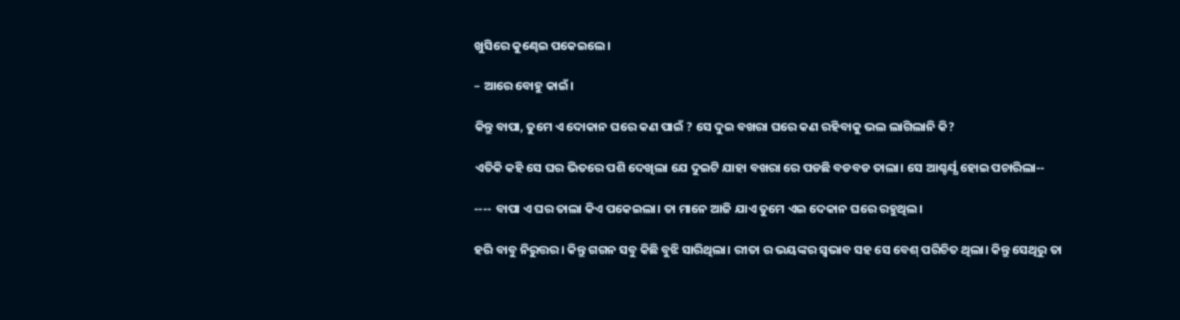ଖୁସିରେ କୁଣ୍ଢେଇ ପକେଇଲେ।

– ଆରେ ବୋହୁ କାଇଁ।

କିନ୍ତୁ ବାପା, ତୁମେ ଏ ଦୋକାନ ଘରେ କଣ ପାଇଁ ? ସେ ଦୁଇ ବଖରା ଘରେ କଣ ରହିବାକୁ ଭଲ ଲାଗିଲାନି କି?

ଏତିକି କହି ସେ ଘର ଭିତରେ ପଶି ଦେଖିଲା ଯେ ଦୁଇଟି ଯାହା ବଖରା ରେ ପଡଛି ବଡବଡ ତାଲା। ସେ ଆଶ୍ଚର୍ଯ୍ଯ ହୋଇ ପଚାରିଲା--

---- ବାପା ଏ ଘର ତାଲା କିଏ ପକେଇଲା। ତା ମାନେ ଆଜି ଯାଏ ତୁମେ ଏଇ ଦେକାନ ଘରେ ରହୁଥିଲ।

ହରି ବାବୁ ନିରୁତ୍ତର। କିନ୍ତୁ ଗଗନ ସବୁ କିଛି ବୁଝି ସାରିଥିଲା। ରୀତା ର ଭୟଙ୍କର ସ୍ବଭାବ ସହ ସେ ବେଶ୍ ପରିଚିତ ଥିଲା। କିନ୍ତୁ ସେଥିରୁ ତା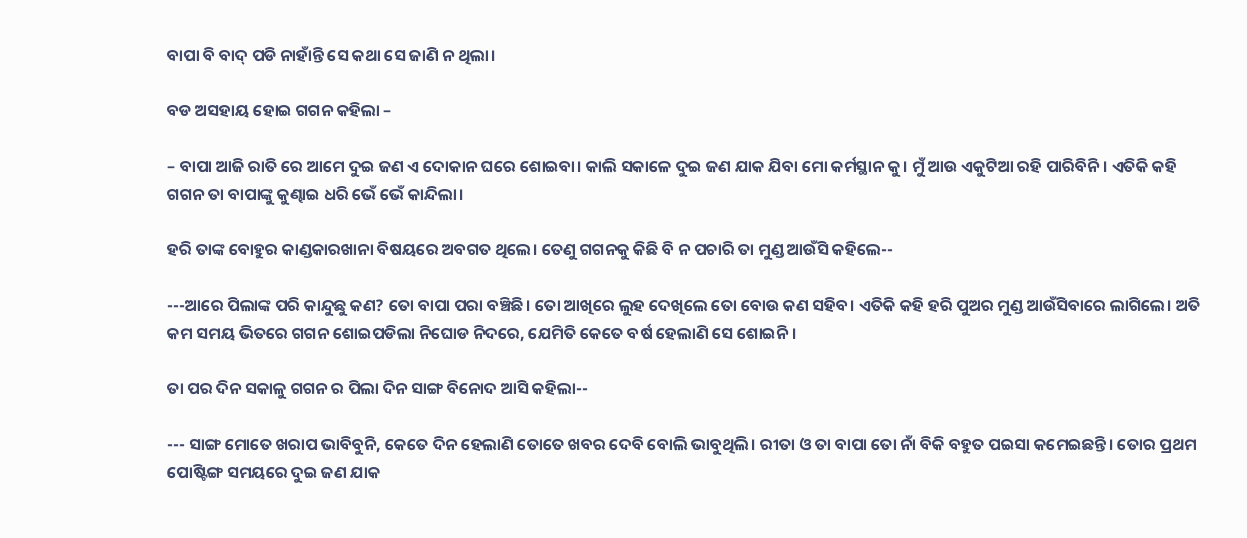ବାପା ବି ବାଦ୍ ପଡି ନାହାଁନ୍ତି ସେ କଥା ସେ ଜାଣି ନ ଥିଲା।

ବଡ ଅସହାୟ ହୋଇ ଗଗନ କହିଲା –

– ବାପା ଆଜି ରାତି ରେ ଆମେ ଦୁଇ ଜଣ ଏ ଦୋକାନ ଘରେ ଶୋଇବା। କାଲି ସକାଳେ ଦୁଇ ଜଣ ଯାକ ଯିବା ମୋ କର୍ମସ୍ଥାନ କୁ। ମୁଁ ଆଉ ଏକୁଟିଆ ରହି ପାରିବିନି। ଏତିକି କହି ଗଗନ ତା ବାପାଙ୍କୁ କୁଣ୍ଢାଇ ଧରି ଭେଁ ଭେଁ କାନ୍ଦିଲା।

ହରି ତାଙ୍କ ବୋହୁର କାଣ୍ଡକାରଖାନା ବିଷୟରେ ଅବଗତ ଥିଲେ। ତେଣୁ ଗଗନକୁ କିଛି ବି ନ ପଚାରି ତା ମୁଣ୍ଡ ଆଉଁସି କହିଲେ--

---ଆରେ ପିଲାଙ୍କ ପରି କାନ୍ଦୁଛୁ କଣ? ତୋ ବାପା ପରା ବଞ୍ଚିଛି। ତୋ ଆଖିରେ ଲୁହ ଦେଖିଲେ ତୋ ବୋଉ କଣ ସହିବ। ଏତିକି କହି ହରି ପୁଅର ମୁଣ୍ଡ ଆଉଁସିବାରେ ଲାଗିଲେ। ଅତି କମ ସମୟ ଭିତରେ ଗଗନ ଶୋଇପଡିଲା ନିଘୋଡ ନିଦରେ, ଯେମିତି କେତେ ବର୍ଷ ହେଲାଣି ସେ ଶୋଇନି।

ତା ପର ଦିନ ସକାଳୁ ଗଗନ ର ପିଲା ଦିନ ସାଙ୍ଗ ବିନୋଦ ଆସି କହିଲା--

--- ସାଙ୍ଗ ମୋତେ ଖରାପ ଭାବିବୁନି, କେତେ ଦିନ ହେଲାଣି ତୋତେ ଖବର ଦେବି ବୋଲି ଭାବୁଥିଲି। ରୀତା ଓ ତା ବାପା ତୋ ନାଁ ବିକି ବହୁତ ପଇସା କମେଇଛନ୍ତି। ତୋର ପ୍ରଥମ ପୋଷ୍ଟିଙ୍ଗ ସମୟରେ ଦୁଇ ଜଣ ଯାକ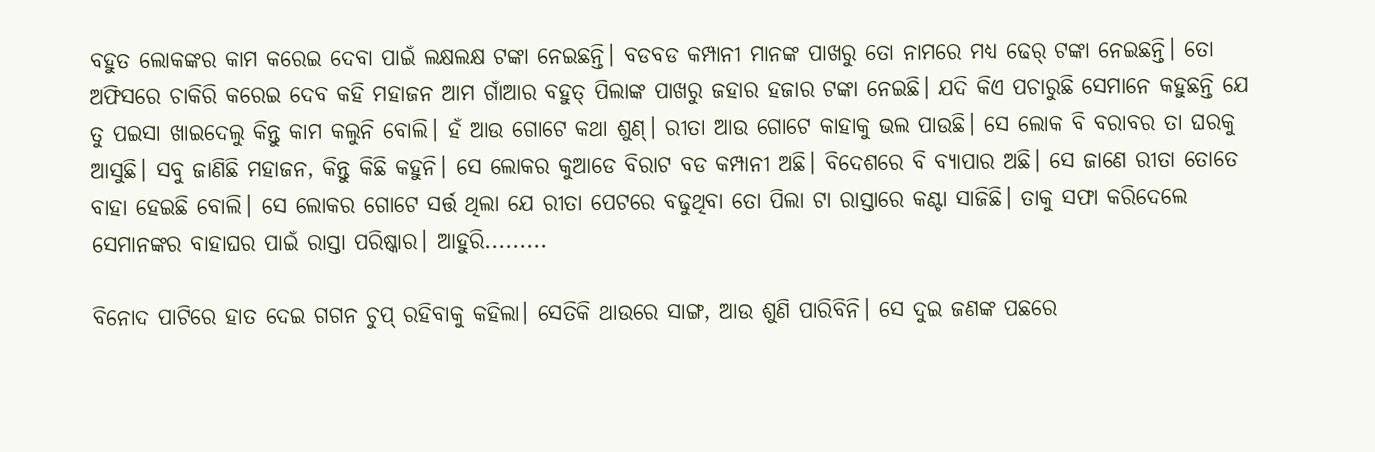ବହୁତ ଲୋକଙ୍କର କାମ କରେଇ ଦେବା ପାଇଁ ଲକ୍ଷଲକ୍ଷ ଟଙ୍କା ନେଇଛନ୍ତି। ବଡବଡ କମ୍ପାନୀ ମାନଙ୍କ ପାଖରୁ ତୋ ନାମରେ ମଧ୍ଯ ଢେର୍ ଟଙ୍କା ନେଇଛନ୍ତି। ତୋ ଅଫିସରେ ଚାକିରି କରେଇ ଦେବ କହି ମହାଜନ ଆମ ଗାଁଆର ବହୁତ୍ ପିଲାଙ୍କ ପାଖରୁ ଜହାର ହଜାର ଟଙ୍କା ନେଇଛି। ଯଦି କିଏ ପଚାରୁଛି ସେମାନେ କହୁଛନ୍ତି ଯେ ତୁ ପଇସା ଖାଇଦେଲୁ କିନ୍ତୁ କାମ କଲୁନି ବୋଲି। ହଁ ଆଉ ଗୋଟେ କଥା ଶୁଣ୍। ରୀତା ଆଉ ଗୋଟେ କାହାକୁ ଭଲ ପାଉଛି। ସେ ଲୋକ ବି ବରାବର ତା ଘରକୁ ଆସୁଛି। ସବୁ ଜାଣିଛି ମହାଜନ, କିନ୍ତୁ କିଛି କହୁନି। ସେ ଲୋକର କୁଆଡେ ବିରାଟ ବଡ କମ୍ପାନୀ ଅଛି। ବିଦେଶରେ ବି ବ୍ଯାପାର ଅଛି। ସେ ଜାଣେ ରୀତା ତୋତେ ବାହା ହେଇଛି ବୋଲି। ସେ ଲୋକର ଗୋଟେ ସର୍ତ୍ତ ଥିଲା ଯେ ରୀତା ପେଟରେ ବଢୁଥିବା ତୋ ପିଲା ଟା ରାସ୍ତାରେ କଣ୍ଟା ସାଜିଛି। ତାକୁ ସଫା କରିଦେଲେ ସେମାନଙ୍କର ବାହାଘର ପାଇଁ ରାସ୍ତା ପରିଷ୍କାର। ଆହୁରି.........

ବିନୋଦ ପାଟିରେ ହାତ ଦେଇ ଗଗନ ଚୁପ୍ ରହିବାକୁ କହିଲା। ସେତିକି ଥାଉରେ ସାଙ୍ଗ, ଆଉ ଶୁଣି ପାରିବିନି। ସେ ଦୁଇ ଜଣଙ୍କ ପଛରେ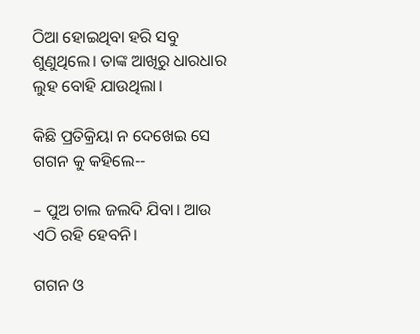ଠିଆ ହୋଇଥିବା ହରି ସବୁ ଶୁଣୁଥିଲେ। ତାଙ୍କ ଆଖିରୁ ଧାରଧାର ଲୁହ ବୋହି ଯାଉଥିଲା।

କିଛି ପ୍ରତିକ୍ରିୟା ନ ଦେଖେଇ ସେ ଗଗନ କୁ କହିଲେ--

– ପୁଅ ଚାଲ ଜଲଦି ଯିବା। ଆଉ ଏଠି ରହି ହେବନି।

ଗଗନ ଓ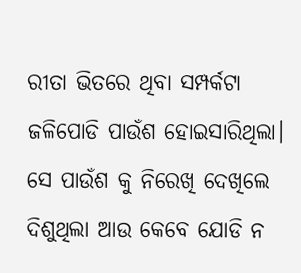ରୀତା ଭିତରେ ଥିବା ସମ୍ପର୍କଟା ଜଳିପୋଡି ପାଉଁଶ ହୋଇସାରିଥିଲା। ସେ ପାଉଁଶ କୁ ନିରେଖି ଦେଖିଲେ ଦିଶୁଥିଲା ଆଉ କେବେ ଯୋଡି ନ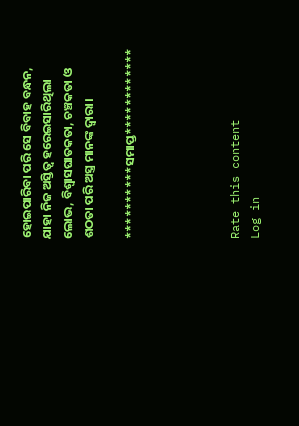ହୋଇପାରିବା ପରି ସେ ବିବାହ ବନ୍ଧନ, ଯାହା ନିଜ ଅସ୍ତିତ୍ବ ହରେଇସାରିଥିଲା ଲୋଭ, ବିଶ୍ବାସଘାତକତା, ଚଞ୍ଚକତା ଓ ଶଠତା ପରି ଅସ୍ତ୍ର ମାନଙ୍କ ଦ୍ବାରା।

**********ସମାପ୍ତ************




Rate this content
Log in